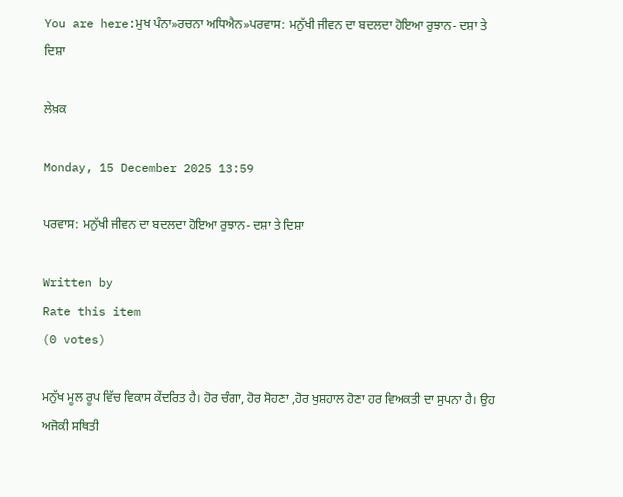You are here:ਮੁਖ ਪੰਨਾ»ਰਚਨਾ ਅਧਿਐਨ»ਪਰਵਾਸ: ਮਨੁੱਖੀ ਜੀਵਨ ਦਾ ਬਦਲਦਾ ਹੋਇਆ ਰੁਝਾਨ- ਦਸ਼ਾ ਤੇ ਦਿਸ਼ਾ

ਲੇਖ਼ਕ

Monday, 15 December 2025 13:59

ਪਰਵਾਸ: ਮਨੁੱਖੀ ਜੀਵਨ ਦਾ ਬਦਲਦਾ ਹੋਇਆ ਰੁਝਾਨ- ਦਸ਼ਾ ਤੇ ਦਿਸ਼ਾ

Written by
Rate this item
(0 votes)

ਮਨੁੱਖ ਮੂਲ ਰੂਪ ਵਿੱਚ ਵਿਕਾਸ ਕੇਂਦਰਿਤ ਹੈ। ਹੋਰ ਚੰਗਾ, ਹੋਰ ਸੋਹਣਾ ,ਹੋਰ ਖੁਸ਼ਹਾਲ ਹੋਣਾ ਹਰ ਵਿਅਕਤੀ ਦਾ ਸੁਪਨਾ ਹੈ। ਉਹ ਅਜੋਕੀ ਸਥਿਤੀ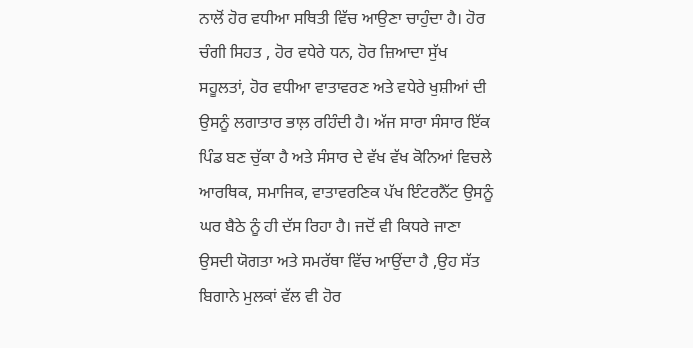ਨਾਲੋਂ ਹੋਰ ਵਧੀਆ ਸਥਿਤੀ ਵਿੱਚ ਆਉਣਾ ਚਾਹੁੰਦਾ ਹੈ। ਹੋਰ ਚੰਗੀ ਸਿਹਤ , ਹੋਰ ਵਧੇਰੇ ਧਨ, ਹੋਰ ਜ਼ਿਆਦਾ ਸੁੱਖ ਸਹੂਲਤਾਂ, ਹੋਰ ਵਧੀਆ ਵਾਤਾਵਰਣ ਅਤੇ ਵਧੇਰੇ ਖੁਸ਼ੀਆਂ ਦੀ ਉਸਨੂੰ ਲਗਾਤਾਰ ਭਾਲ਼ ਰਹਿੰਦੀ ਹੈ। ਅੱਜ ਸਾਰਾ ਸੰਸਾਰ ਇੱਕ ਪਿੰਡ ਬਣ ਚੁੱਕਾ ਹੈ ਅਤੇ ਸੰਸਾਰ ਦੇ ਵੱਖ ਵੱਖ ਕੋਨਿਆਂ ਵਿਚਲੇ ਆਰਥਿਕ, ਸਮਾਜਿਕ, ਵਾਤਾਵਰਣਿਕ ਪੱਖ ਇੰਟਰਨੈੱਟ ਉਸਨੂੰ ਘਰ ਬੈਠੇ ਨੂੰ ਹੀ ਦੱਸ ਰਿਹਾ ਹੈ। ਜਦੋਂ ਵੀ ਕਿਧਰੇ ਜਾਣਾ ਉਸਦੀ ਯੋਗਤਾ ਅਤੇ ਸਮਰੱਥਾ ਵਿੱਚ ਆਉਂਦਾ ਹੈ ,ਉਹ ਸੱਤ ਬਿਗਾਨੇ ਮੁਲਕਾਂ ਵੱਲ ਵੀ ਹੋਰ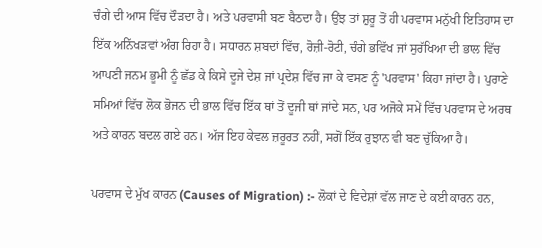ਚੰਗੇ ਦੀ ਆਸ ਵਿੱਚ ਦੌੜਦਾ ਹੈ। ਅਤੇ ਪਰਵਾਸੀ ਬਣ ਬੈਠਦਾ ਹੈ। ਉਂਝ ਤਾਂ ਸ਼ੁਰੂ ਤੋਂ ਹੀ ਪਰਵਾਸ ਮਨੁੱਖੀ ਇਤਿਹਾਸ ਦਾ ਇੱਕ ਅਨਿੱਖੜਵਾਂ ਅੰਗ ਰਿਹਾ ਹੈ। ਸਧਾਰਨ ਸ਼ਬਦਾਂ ਵਿੱਚ, ਰੋਜ਼ੀ-ਰੋਟੀ, ਚੰਗੇ ਭਵਿੱਖ ਜਾਂ ਸੁਰੱਖਿਆ ਦੀ ਭਾਲ ਵਿੱਚ ਆਪਣੀ ਜਨਮ ਭੂਮੀ ਨੂੰ ਛੱਡ ਕੇ ਕਿਸੇ ਦੂਜੇ ਦੇਸ਼ ਜਾਂ ਪ੍ਰਦੇਸ਼ ਵਿੱਚ ਜਾ ਕੇ ਵਸਣ ਨੂੰ 'ਪਰਵਾਸ' ਕਿਹਾ ਜਾਂਦਾ ਹੈ। ਪੁਰਾਣੇ ਸਮਿਆਂ ਵਿੱਚ ਲੋਕ ਭੋਜਨ ਦੀ ਭਾਲ ਵਿੱਚ ਇੱਕ ਥਾਂ ਤੋਂ ਦੂਜੀ ਥਾਂ ਜਾਂਦੇ ਸਨ, ਪਰ ਅਜੋਕੇ ਸਮੇਂ ਵਿੱਚ ਪਰਵਾਸ ਦੇ ਅਰਥ ਅਤੇ ਕਾਰਨ ਬਦਲ ਗਏ ਹਨ। ਅੱਜ ਇਹ ਕੇਵਲ ਜ਼ਰੂਰਤ ਨਹੀਂ, ਸਗੋਂ ਇੱਕ ਰੁਝਾਨ ਵੀ ਬਣ ਚੁੱਕਿਆ ਹੈ।

ਪਰਵਾਸ ਦੇ ਮੁੱਖ ਕਾਰਨ (Causes of Migration) :- ਲੋਕਾਂ ਦੇ ਵਿਦੇਸ਼ਾਂ ਵੱਲ ਜਾਣ ਦੇ ਕਈ ਕਾਰਨ ਹਨ,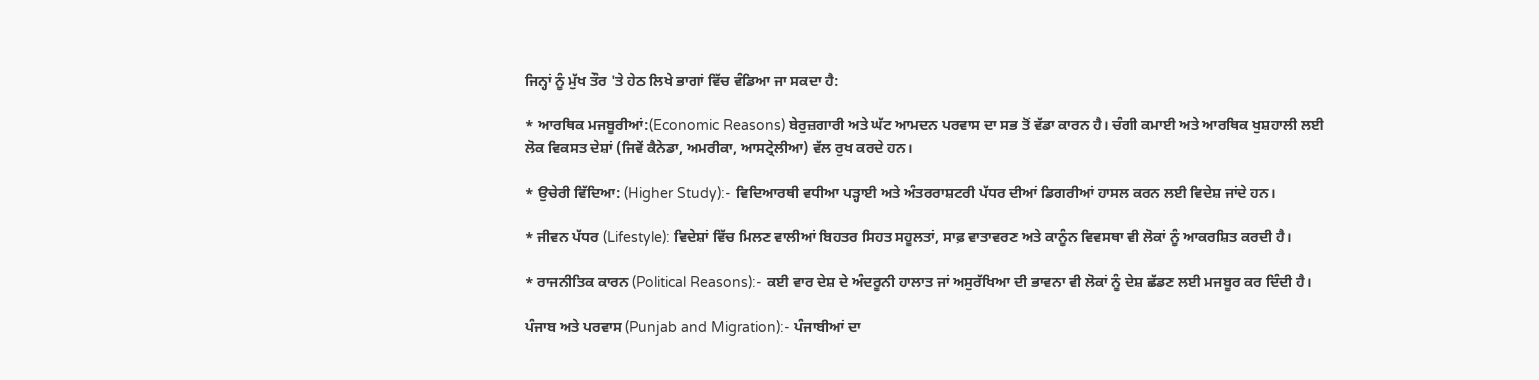ਜਿਨ੍ਹਾਂ ਨੂੰ ਮੁੱਖ ਤੌਰ 'ਤੇ ਹੇਠ ਲਿਖੇ ਭਾਗਾਂ ਵਿੱਚ ਵੰਡਿਆ ਜਾ ਸਕਦਾ ਹੈ:

* ਆਰਥਿਕ ਮਜਬੂਰੀਆਂ:(Economic Reasons) ਬੇਰੁਜ਼ਗਾਰੀ ਅਤੇ ਘੱਟ ਆਮਦਨ ਪਰਵਾਸ ਦਾ ਸਭ ਤੋਂ ਵੱਡਾ ਕਾਰਨ ਹੈ। ਚੰਗੀ ਕਮਾਈ ਅਤੇ ਆਰਥਿਕ ਖੁਸ਼ਹਾਲੀ ਲਈ ਲੋਕ ਵਿਕਸਤ ਦੇਸ਼ਾਂ (ਜਿਵੇਂ ਕੈਨੇਡਾ, ਅਮਰੀਕਾ, ਆਸਟ੍ਰੇਲੀਆ) ਵੱਲ ਰੁਖ ਕਰਦੇ ਹਨ।

* ਉਚੇਰੀ ਵਿੱਦਿਆ: (Higher Study):- ਵਿਦਿਆਰਥੀ ਵਧੀਆ ਪੜ੍ਹਾਈ ਅਤੇ ਅੰਤਰਰਾਸ਼ਟਰੀ ਪੱਧਰ ਦੀਆਂ ਡਿਗਰੀਆਂ ਹਾਸਲ ਕਰਨ ਲਈ ਵਿਦੇਸ਼ ਜਾਂਦੇ ਹਨ।

* ਜੀਵਨ ਪੱਧਰ (Lifestyle): ਵਿਦੇਸ਼ਾਂ ਵਿੱਚ ਮਿਲਣ ਵਾਲੀਆਂ ਬਿਹਤਰ ਸਿਹਤ ਸਹੂਲਤਾਂ, ਸਾਫ਼ ਵਾਤਾਵਰਣ ਅਤੇ ਕਾਨੂੰਨ ਵਿਵਸਥਾ ਵੀ ਲੋਕਾਂ ਨੂੰ ਆਕਰਸ਼ਿਤ ਕਰਦੀ ਹੈ।

* ਰਾਜਨੀਤਿਕ ਕਾਰਨ (Political Reasons):- ਕਈ ਵਾਰ ਦੇਸ਼ ਦੇ ਅੰਦਰੂਨੀ ਹਾਲਾਤ ਜਾਂ ਅਸੁਰੱਖਿਆ ਦੀ ਭਾਵਨਾ ਵੀ ਲੋਕਾਂ ਨੂੰ ਦੇਸ਼ ਛੱਡਣ ਲਈ ਮਜਬੂਰ ਕਰ ਦਿੰਦੀ ਹੈ।

ਪੰਜਾਬ ਅਤੇ ਪਰਵਾਸ (Punjab and Migration):- ਪੰਜਾਬੀਆਂ ਦਾ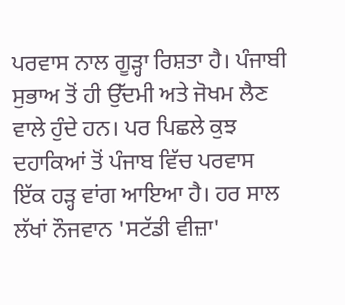ਪਰਵਾਸ ਨਾਲ ਗੂੜ੍ਹਾ ਰਿਸ਼ਤਾ ਹੈ। ਪੰਜਾਬੀ ਸੁਭਾਅ ਤੋਂ ਹੀ ਉੱਦਮੀ ਅਤੇ ਜੋਖਮ ਲੈਣ ਵਾਲੇ ਹੁੰਦੇ ਹਨ। ਪਰ ਪਿਛਲੇ ਕੁਝ ਦਹਾਕਿਆਂ ਤੋਂ ਪੰਜਾਬ ਵਿੱਚ ਪਰਵਾਸ ਇੱਕ ਹੜ੍ਹ ਵਾਂਗ ਆਇਆ ਹੈ। ਹਰ ਸਾਲ ਲੱਖਾਂ ਨੌਜਵਾਨ 'ਸਟੱਡੀ ਵੀਜ਼ਾ'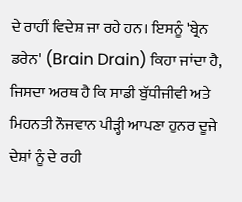ਦੇ ਰਾਹੀਂ ਵਿਦੇਸ਼ ਜਾ ਰਹੇ ਹਨ। ਇਸਨੂੰ 'ਬ੍ਰੇਨ ਡਰੇਨ' (Brain Drain) ਕਿਹਾ ਜਾਂਦਾ ਹੈ, ਜਿਸਦਾ ਅਰਥ ਹੈ ਕਿ ਸਾਡੀ ਬੁੱਧੀਜੀਵੀ ਅਤੇ ਮਿਹਨਤੀ ਨੌਜਵਾਨ ਪੀੜ੍ਹੀ ਆਪਣਾ ਹੁਨਰ ਦੂਜੇ ਦੇਸ਼ਾਂ ਨੂੰ ਦੇ ਰਹੀ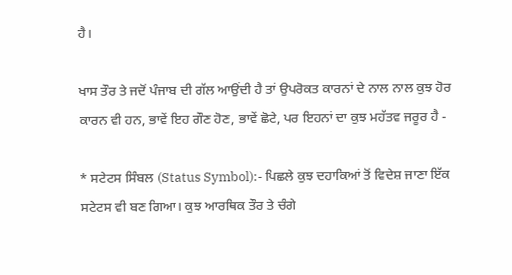ਹੈ।

ਖਾਸ ਤੌਰ ਤੇ ਜਦੋਂ ਪੰਜਾਬ ਦੀ ਗੱਲ ਆਉਂਦੀ ਹੈ ਤਾਂ ਉਪਰੋਕਤ ਕਾਰਨਾਂ ਦੇ ਨਾਲ ਨਾਲ ਕੁਝ ਹੋਰ ਕਾਰਨ ਵੀ ਹਨ, ਭਾਵੇਂ ਇਹ ਗੌਣ ਹੋਣ, ਭਾਵੇਂ ਛੋਟੇ, ਪਰ ਇਹਨਾਂ ਦਾ ਕੁਝ ਮਹੱਤਵ ਜਰੂਰ ਹੈ -

* ਸਟੇਟਸ ਸਿੰਬਲ (Status Symbol):- ਪਿਛਲੇ ਕੁਝ ਦਹਾਕਿਆਂ ਤੋਂ ਵਿਦੇਸ਼ ਜਾਣਾ ਇੱਕ ਸਟੇਟਸ ਵੀ ਬਣ ਗਿਆ। ਕੁਝ ਆਰਥਿਕ ਤੌਰ ਤੇ ਚੰਗੇ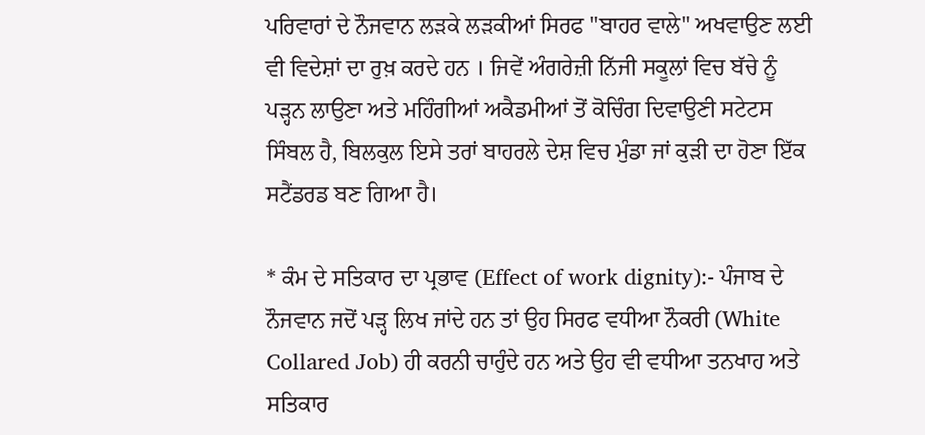ਪਰਿਵਾਰਾਂ ਦੇ ਨੌਜਵਾਨ ਲੜਕੇ ਲੜਕੀਆਂ ਸਿਰਫ "ਬਾਹਰ ਵਾਲੇ" ਅਖਵਾਉਣ ਲਈ ਵੀ ਵਿਦੇਸ਼ਾਂ ਦਾ ਰੁਖ਼ ਕਰਦੇ ਹਨ । ਜਿਵੇਂ ਅੰਗਰੇਜ਼ੀ ਨਿੱਜੀ ਸਕੂਲਾਂ ਵਿਚ ਬੱਚੇ ਨੂੰ ਪੜ੍ਹਨ ਲਾਉਣਾ ਅਤੇ ਮਹਿੰਗੀਆਂ ਅਕੈਡਮੀਆਂ ਤੋਂ ਕੋਚਿੰਗ ਦਿਵਾਉਣੀ ਸਟੇਟਸ ਸਿੰਬਲ ਹੈ, ਬਿਲਕੁਲ ਇਸੇ ਤਰਾਂ ਬਾਹਰਲੇ ਦੇਸ਼ ਵਿਚ ਮੁੰਡਾ ਜਾਂ ਕੁੜੀ ਦਾ ਹੋਣਾ ਇੱਕ ਸਟੈਂਡਰਡ ਬਣ ਗਿਆ ਹੈ।

* ਕੰਮ ਦੇ ਸਤਿਕਾਰ ਦਾ ਪ੍ਰਭਾਵ (Effect of work dignity):- ਪੰਜਾਬ ਦੇ ਨੌਜਵਾਨ ਜਦੋਂ ਪੜ੍ਹ ਲਿਖ ਜਾਂਦੇ ਹਨ ਤਾਂ ਉਹ ਸਿਰਫ ਵਧੀਆ ਨੌਕਰੀ (White Collared Job) ਹੀ ਕਰਨੀ ਚਾਹੁੰਦੇ ਹਨ ਅਤੇ ਉਹ ਵੀ ਵਧੀਆ ਤਨਖਾਹ ਅਤੇ ਸਤਿਕਾਰ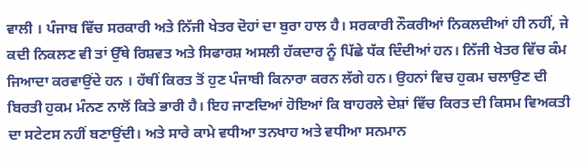ਵਾਲੀ । ਪੰਜਾਬ ਵਿੱਚ ਸਰਕਾਰੀ ਅਤੇ ਨਿੱਜੀ ਖੇਤਰ ਦੋਹਾਂ ਦਾ ਬੁਰਾ ਹਾਲ ਹੈ। ਸਰਕਾਰੀ ਨੌਕਰੀਆਂ ਨਿਕਲਦੀਆਂ ਹੀ ਨਹੀਂ, ਜੇ ਕਦੀ ਨਿਕਲਣ ਵੀ ਤਾਂ ਉੱਥੇ ਰਿਸ਼ਵਤ ਅਤੇ ਸਿਫਾਰਸ਼ ਅਸਲੀ ਹੱਕਦਾਰ ਨੂੰ ਪਿੱਛੇ ਧੱਕ ਦਿੰਦੀਆਂ ਹਨ। ਨਿੱਜੀ ਖੇਤਰ ਵਿੱਚ ਕੰਮ ਜਿਆਦਾ ਕਰਵਾਉਂਦੇ ਹਨ । ਹੱਥੀਂ ਕਿਰਤ ਤੋਂ ਹੁਣ ਪੰਜਾਬੀ ਕਿਨਾਰਾ ਕਰਨ ਲੱਗੇ ਹਨ। ਉਹਨਾਂ ਵਿਚ ਹੁਕਮ ਚਲਾਉਣ ਦੀ ਬਿਰਤੀ ਹੁਕਮ ਮੰਨਣ ਨਾਲੋਂ ਕਿਤੇ ਭਾਰੀ ਹੈ। ਇਹ ਜਾਣਦਿਆਂ ਹੋਇਆਂ ਕਿ ਬਾਹਰਲੇ ਦੇਸ਼ਾਂ ਵਿੱਚ ਕਿਰਤ ਦੀ ਕਿਸਮ ਵਿਅਕਤੀ ਦਾ ਸਟੇਟਸ ਨਹੀਂ ਬਣਾਉਂਦੀ। ਅਤੇ ਸਾਰੇ ਕਾਮੇ ਵਧੀਆ ਤਨਖਾਹ ਅਤੇ ਵਧੀਆ ਸਨਮਾਨ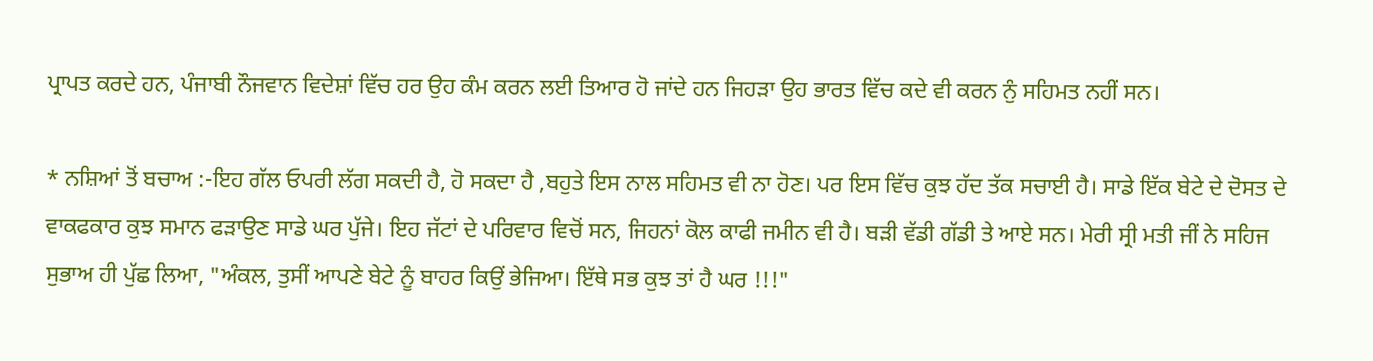ਪ੍ਰਾਪਤ ਕਰਦੇ ਹਨ, ਪੰਜਾਬੀ ਨੌਜਵਾਨ ਵਿਦੇਸ਼ਾਂ ਵਿੱਚ ਹਰ ਉਹ ਕੰਮ ਕਰਨ ਲਈ ਤਿਆਰ ਹੋ ਜਾਂਦੇ ਹਨ ਜਿਹੜਾ ਉਹ ਭਾਰਤ ਵਿੱਚ ਕਦੇ ਵੀ ਕਰਨ ਨੁੰ ਸਹਿਮਤ ਨਹੀਂ ਸਨ।

* ਨਸ਼ਿਆਂ ਤੋਂ ਬਚਾਅ :-ਇਹ ਗੱਲ ਓਪਰੀ ਲੱਗ ਸਕਦੀ ਹੈ, ਹੋ ਸਕਦਾ ਹੈ ,ਬਹੁਤੇ ਇਸ ਨਾਲ ਸਹਿਮਤ ਵੀ ਨਾ ਹੋਣ। ਪਰ ਇਸ ਵਿੱਚ ਕੁਝ ਹੱਦ ਤੱਕ ਸਚਾਈ ਹੈ। ਸਾਡੇ ਇੱਕ ਬੇਟੇ ਦੇ ਦੋਸਤ ਦੇ ਵਾਕਫਕਾਰ ਕੁਝ ਸਮਾਨ ਫੜਾਉਣ ਸਾਡੇ ਘਰ ਪੁੱਜੇ। ਇਹ ਜੱਟਾਂ ਦੇ ਪਰਿਵਾਰ ਵਿਚੋਂ ਸਨ, ਜਿਹਨਾਂ ਕੋਲ ਕਾਫੀ ਜਮੀਨ ਵੀ ਹੈ। ਬੜੀ ਵੱਡੀ ਗੱਡੀ ਤੇ ਆਏ ਸਨ। ਮੇਰੀ ਸ੍ਰੀ ਮਤੀ ਜੀਂ ਨੇ ਸਹਿਜ ਸੁਭਾਅ ਹੀ ਪੁੱਛ ਲਿਆ, "ਅੰਕਲ, ਤੁਸੀਂ ਆਪਣੇ ਬੇਟੇ ਨੂੰ ਬਾਹਰ ਕਿਉਂ ਭੇਜਿਆ। ਇੱਥੇ ਸਭ ਕੁਝ ਤਾਂ ਹੈ ਘਰ !!!"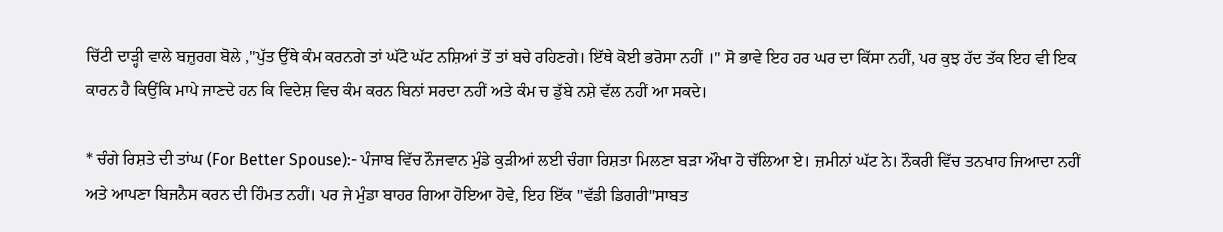ਚਿੱਟੀ ਦਾੜ੍ਹੀ ਵਾਲੇ ਬਜ਼ੁਰਗ ਬੋਲੇ ,"ਪੁੱਤ ਉੱਥੇ ਕੰਮ ਕਰਨਗੇ ਤਾਂ ਘੱਟੋ ਘੱਟ ਨਸ਼ਿਆਂ ਤੋਂ ਤਾਂ ਬਚੇ ਰਹਿਣਗੇ। ਇੱਥੇ ਕੋਈ ਭਰੋਸਾ ਨਹੀਂ ।" ਸੋ ਭਾਵੇ ਇਹ ਹਰ ਘਰ ਦਾ ਕਿੱਸਾ ਨਹੀਂ, ਪਰ ਕੁਝ ਹੱਦ ਤੱਕ ਇਹ ਵੀ ਇਕ ਕਾਰਨ ਹੈ ਕਿਉਂਕਿ ਮਾਪੇ ਜਾਣਦੇ ਹਨ ਕਿ ਵਿਦੇਸ਼ ਵਿਚ ਕੰਮ ਕਰਨ ਬਿਨਾਂ ਸਰਦਾ ਨਹੀਂ ਅਤੇ ਕੰਮ ਚ ਡੁੱਬੇ ਨਸ਼ੇ ਵੱਲ ਨਹੀਂ ਆ ਸਕਦੇ।

* ਚੰਗੇ ਰਿਸ਼ਤੇ ਦੀ ਤਾਂਘ (For Better Spouse):- ਪੰਜਾਬ ਵਿੱਚ ਨੌਜਵਾਨ ਮੁੰਡੇ ਕੁੜੀਆਂ ਲਈ ਚੰਗਾ ਰਿਸ਼ਤਾ ਮਿਲਣਾ ਬੜਾ ਔਖਾ ਹੋ ਚੱਲਿਆ ਏ। ਜ਼ਮੀਨਾਂ ਘੱਟ ਨੇ। ਨੌਕਰੀ ਵਿੱਚ ਤਨਖਾਹ ਜਿਆਦਾ ਨਹੀਂ ਅਤੇ ਆਪਣਾ ਬਿਜਨੈਸ ਕਰਨ ਦੀ ਹਿੰਮਤ ਨਹੀਂ। ਪਰ ਜੇ ਮੁੰਡਾ ਬਾਹਰ ਗਿਆ ਹੋਇਆ ਹੋਵੇ, ਇਹ ਇੱਕ "ਵੱਡੀ ਡਿਗਰੀ"ਸਾਬਤ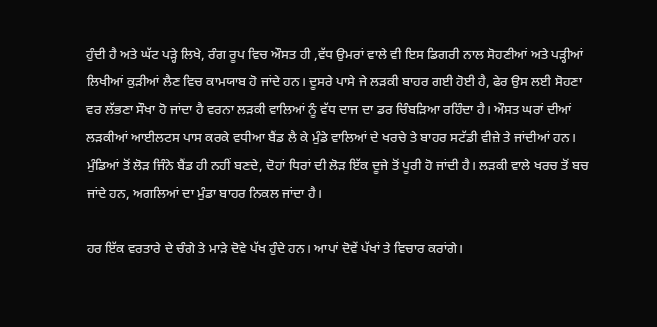ਹੁੰਦੀ ਹੈ ਅਤੇ ਘੱਟ ਪੜ੍ਹੇ ਲਿਖੇ, ਰੰਗ ਰੂਪ ਵਿਚ ਔਸਤ ਹੀ ,ਵੱਧ ਉਮਰਾਂ ਵਾਲੇ ਵੀ ਇਸ ਡਿਗਰੀ ਨਾਲ ਸੋਹਣੀਆਂ ਅਤੇ ਪੜ੍ਹੀਆਂ ਲਿਖੀਆਂ ਕੁੜੀਆਂ ਲੈਣ ਵਿਚ ਕਾਮਯਾਬ ਹੋ ਜਾਂਦੇ ਹਨ। ਦੂਸਰੇ ਪਾਸੇ ਜੇ ਲੜਕੀ ਬਾਹਰ ਗਈ ਹੋਈ ਹੈ, ਫੇਰ ਉਸ ਲਈ ਸੋਹਣਾ ਵਰ ਲੱਭਣਾ ਸੌਖਾ ਹੋ ਜਾਂਦਾ ਹੈ ਵਰਨਾ ਲੜਕੀ ਵਾਲਿਆਂ ਨੂੰ ਵੱਧ ਦਾਜ ਦਾ ਡਰ ਚਿੰਬੜਿਆ ਰਹਿੰਦਾ ਹੈ। ਔਸਤ ਘਰਾਂ ਦੀਆਂ ਲੜਕੀਆਂ ਆਈਲਟਸ ਪਾਸ ਕਰਕੇ ਵਧੀਆ ਬੈਂਡ ਲੈ ਕੇ ਮੁੰਡੇ ਵਾਲਿਆਂ ਦੇ ਖਰਚੇ ਤੇ ਬਾਹਰ ਸਟੱਡੀ ਵੀਜ਼ੇ ਤੇ ਜਾਂਦੀਆਂ ਹਨ। ਮੁੰਡਿਆਂ ਤੋਂ ਲੋੜ ਜਿੰਨੇ ਬੈਂਡ ਹੀ ਨਹੀਂ ਬਣਦੇ, ਦੋਹਾਂ ਧਿਰਾਂ ਦੀ ਲੋੜ ਇੱਕ ਦੂਜੇ ਤੋਂ ਪੂਰੀ ਹੋ ਜਾਂਦੀ ਹੈ। ਲੜਕੀ ਵਾਲੇ ਖਰਚ ਤੋਂ ਬਚ ਜਾਂਦੇ ਹਨ, ਅਗਲਿਆਂ ਦਾ ਮੁੰਡਾ ਬਾਹਰ ਨਿਕਲ ਜਾਂਦਾ ਹੈ।

ਹਰ ਇੱਕ ਵਰਤਾਰੇ ਦੇ ਚੰਗੇ ਤੇ ਮਾੜੇ ਦੋਵੇ ਪੱਖ ਹੁੰਦੇ ਹਨ। ਆਪਾਂ ਦੋਵੇਂ ਪੱਖਾਂ ਤੇ ਵਿਚਾਰ ਕਰਾਂਗੇ।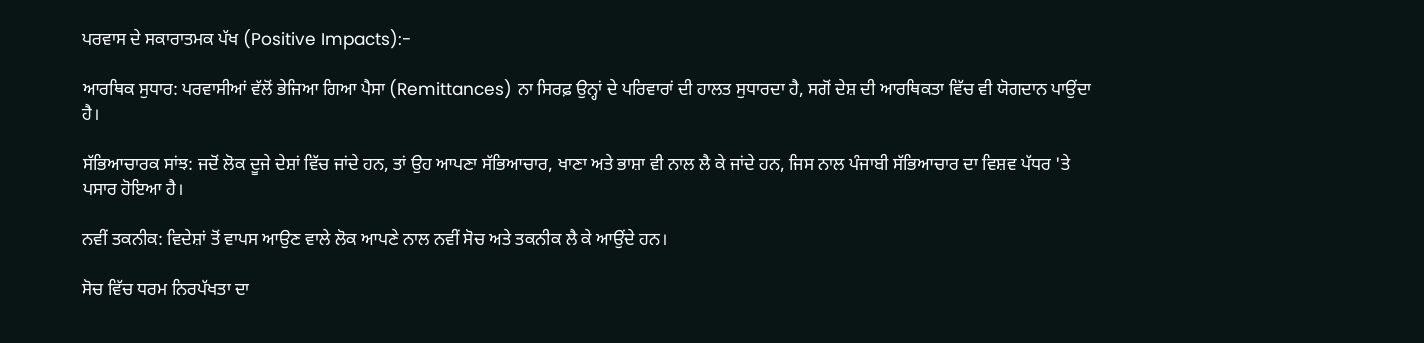ਪਰਵਾਸ ਦੇ ਸਕਾਰਾਤਮਕ ਪੱਖ (Positive Impacts):-

ਆਰਥਿਕ ਸੁਧਾਰ: ਪਰਵਾਸੀਆਂ ਵੱਲੋਂ ਭੇਜਿਆ ਗਿਆ ਪੈਸਾ (Remittances) ਨਾ ਸਿਰਫ਼ ਉਨ੍ਹਾਂ ਦੇ ਪਰਿਵਾਰਾਂ ਦੀ ਹਾਲਤ ਸੁਧਾਰਦਾ ਹੈ, ਸਗੋਂ ਦੇਸ਼ ਦੀ ਆਰਥਿਕਤਾ ਵਿੱਚ ਵੀ ਯੋਗਦਾਨ ਪਾਉਂਦਾ ਹੈ।

ਸੱਭਿਆਚਾਰਕ ਸਾਂਝ: ਜਦੋਂ ਲੋਕ ਦੂਜੇ ਦੇਸ਼ਾਂ ਵਿੱਚ ਜਾਂਦੇ ਹਨ, ਤਾਂ ਉਹ ਆਪਣਾ ਸੱਭਿਆਚਾਰ, ਖਾਣਾ ਅਤੇ ਭਾਸ਼ਾ ਵੀ ਨਾਲ ਲੈ ਕੇ ਜਾਂਦੇ ਹਨ, ਜਿਸ ਨਾਲ ਪੰਜਾਬੀ ਸੱਭਿਆਚਾਰ ਦਾ ਵਿਸ਼ਵ ਪੱਧਰ 'ਤੇ ਪਸਾਰ ਹੋਇਆ ਹੈ।

ਨਵੀਂ ਤਕਨੀਕ: ਵਿਦੇਸ਼ਾਂ ਤੋਂ ਵਾਪਸ ਆਉਣ ਵਾਲੇ ਲੋਕ ਆਪਣੇ ਨਾਲ ਨਵੀਂ ਸੋਚ ਅਤੇ ਤਕਨੀਕ ਲੈ ਕੇ ਆਉਂਦੇ ਹਨ।

ਸੋਚ ਵਿੱਚ ਧਰਮ ਨਿਰਪੱਖਤਾ ਦਾ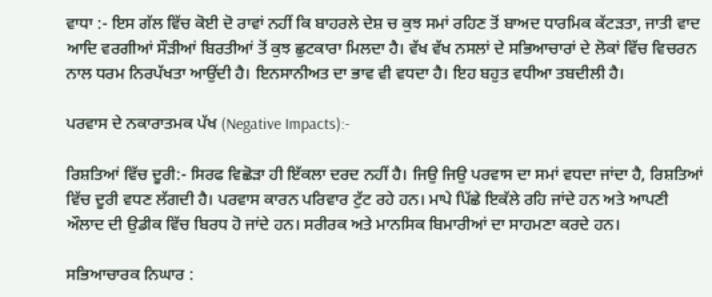ਵਾਧਾ :- ਇਸ ਗੱਲ ਵਿੱਚ ਕੋਈ ਦੋ ਰਾਵਾਂ ਨਹੀਂ ਕਿ ਬਾਹਰਲੇ ਦੇਸ਼ ਚ ਕੁਝ ਸਮਾਂ ਰਹਿਣ ਤੋਂ ਬਾਅਦ ਧਾਰਮਿਕ ਕੱਟੜਤਾ, ਜਾਤੀ ਵਾਦ ਆਦਿ ਵਰਗੀਆਂ ਸੌੜੀਆਂ ਬਿਰਤੀਆਂ ਤੋਂ ਕੁਝ ਛੁਟਕਾਰਾ ਮਿਲਦਾ ਹੈ। ਵੱਖ ਵੱਖ ਨਸਲਾਂ ਦੇ ਸਭਿਆਚਾਰਾਂ ਦੇ ਲੋਕਾਂ ਵਿੱਚ ਵਿਚਰਨ ਨਾਲ ਧਰਮ ਨਿਰਪੱਖਤਾ ਆਉਂਦੀ ਹੈ। ਇਨਸਾਨੀਅਤ ਦਾ ਭਾਵ ਵੀ ਵਧਦਾ ਹੈ। ਇਹ ਬਹੁਤ ਵਧੀਆ ਤਬਦੀਲੀ ਹੈ।

ਪਰਵਾਸ ਦੇ ਨਕਾਰਾਤਮਕ ਪੱਖ (Negative Impacts):-

ਰਿਸ਼ਤਿਆਂ ਵਿੱਚ ਦੂਰੀ:- ਸਿਰਫ ਵਿਛੋੜਾ ਹੀ ਇੱਕਲਾ ਦਰਦ ਨਹੀਂ ਹੈ। ਜਿਉ ਜਿਉ ਪਰਵਾਸ ਦਾ ਸਮਾਂ ਵਧਦਾ ਜਾਂਦਾ ਹੈ, ਰਿਸ਼ਤਿਆਂ ਵਿੱਚ ਦੂਰੀ ਵਧਣ ਲੱਗਦੀ ਹੈ। ਪਰਵਾਸ ਕਾਰਨ ਪਰਿਵਾਰ ਟੁੱਟ ਰਹੇ ਹਨ। ਮਾਪੇ ਪਿੱਛੇ ਇਕੱਲੇ ਰਹਿ ਜਾਂਦੇ ਹਨ ਅਤੇ ਆਪਣੀ ਔਲਾਦ ਦੀ ਉਡੀਕ ਵਿੱਚ ਬਿਰਧ ਹੋ ਜਾਂਦੇ ਹਨ। ਸਰੀਰਕ ਅਤੇ ਮਾਨਸਿਕ ਬਿਮਾਰੀਆਂ ਦਾ ਸਾਹਮਣਾ ਕਰਦੇ ਹਨ।

ਸਭਿਆਚਾਰਕ ਨਿਘਾਰ :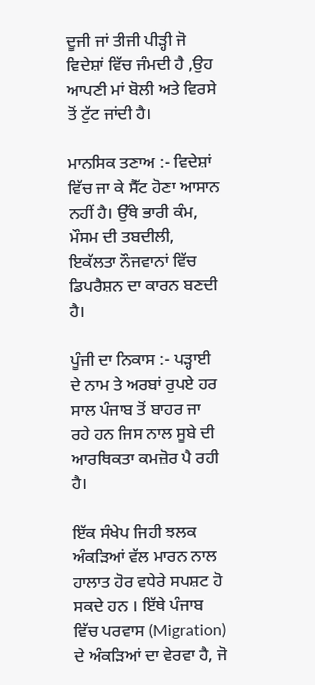ਦੂਜੀ ਜਾਂ ਤੀਜੀ ਪੀੜ੍ਹੀ ਜੋ ਵਿਦੇਸ਼ਾਂ ਵਿੱਚ ਜੰਮਦੀ ਹੈ ,ਉਹ ਆਪਣੀ ਮਾਂ ਬੋਲੀ ਅਤੇ ਵਿਰਸੇ ਤੋਂ ਟੁੱਟ ਜਾਂਦੀ ਹੈ।

ਮਾਨਸਿਕ ਤਣਾਅ :- ਵਿਦੇਸ਼ਾਂ ਵਿੱਚ ਜਾ ਕੇ ਸੈੱਟ ਹੋਣਾ ਆਸਾਨ ਨਹੀਂ ਹੈ। ਉੱਥੇ ਭਾਰੀ ਕੰਮ, ਮੌਸਮ ਦੀ ਤਬਦੀਲੀ, ਇਕੱਲਤਾ ਨੌਜਵਾਨਾਂ ਵਿੱਚ ਡਿਪਰੈਸ਼ਨ ਦਾ ਕਾਰਨ ਬਣਦੀ ਹੈ।

ਪੂੰਜੀ ਦਾ ਨਿਕਾਸ :- ਪੜ੍ਹਾਈ ਦੇ ਨਾਮ ਤੇ ਅਰਬਾਂ ਰੁਪਏ ਹਰ ਸਾਲ ਪੰਜਾਬ ਤੋਂ ਬਾਹਰ ਜਾ ਰਹੇ ਹਨ ਜਿਸ ਨਾਲ ਸੂਬੇ ਦੀ ਆਰਥਿਕਤਾ ਕਮਜ਼ੋਰ ਪੈ ਰਹੀ ਹੈ।

ਇੱਕ ਸੰਖੇਪ ਜਿਹੀ ਝਲਕ ਅੰਕੜਿਆਂ ਵੱਲ ਮਾਰਨ ਨਾਲ ਹਾਲਾਤ ਹੋਰ ਵਧੇਰੇ ਸਪਸ਼ਟ ਹੋ ਸਕਦੇ ਹਨ । ਇੱਥੇ ਪੰਜਾਬ ਵਿੱਚ ਪਰਵਾਸ (Migration) ਦੇ ਅੰਕੜਿਆਂ ਦਾ ਵੇਰਵਾ ਹੈ, ਜੋ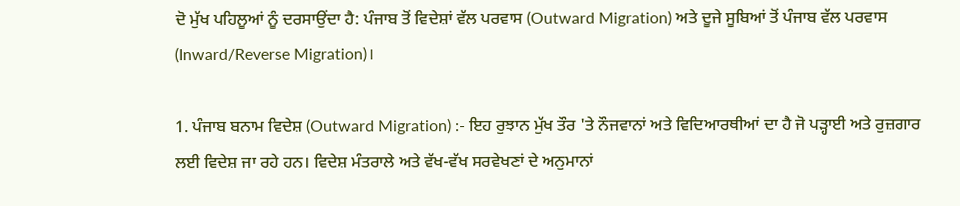ਦੋ ਮੁੱਖ ਪਹਿਲੂਆਂ ਨੂੰ ਦਰਸਾਉਂਦਾ ਹੈ: ਪੰਜਾਬ ਤੋਂ ਵਿਦੇਸ਼ਾਂ ਵੱਲ ਪਰਵਾਸ (Outward Migration) ਅਤੇ ਦੂਜੇ ਸੂਬਿਆਂ ਤੋਂ ਪੰਜਾਬ ਵੱਲ ਪਰਵਾਸ (Inward/Reverse Migration)।

1. ਪੰਜਾਬ ਬਨਾਮ ਵਿਦੇਸ਼ (Outward Migration) :- ਇਹ ਰੁਝਾਨ ਮੁੱਖ ਤੌਰ 'ਤੇ ਨੌਜਵਾਨਾਂ ਅਤੇ ਵਿਦਿਆਰਥੀਆਂ ਦਾ ਹੈ ਜੋ ਪੜ੍ਹਾਈ ਅਤੇ ਰੁਜ਼ਗਾਰ ਲਈ ਵਿਦੇਸ਼ ਜਾ ਰਹੇ ਹਨ। ਵਿਦੇਸ਼ ਮੰਤਰਾਲੇ ਅਤੇ ਵੱਖ-ਵੱਖ ਸਰਵੇਖਣਾਂ ਦੇ ਅਨੁਮਾਨਾਂ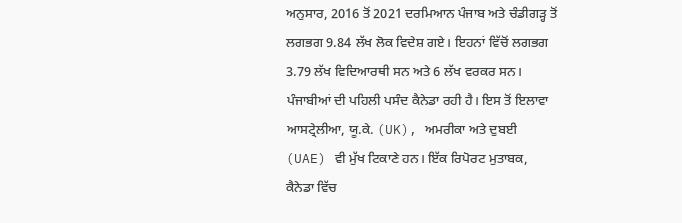ਅਨੁਸਾਰ, 2016 ਤੋਂ 2021 ਦਰਮਿਆਨ ਪੰਜਾਬ ਅਤੇ ਚੰਡੀਗੜ੍ਹ ਤੋਂ ਲਗਭਗ 9.84 ਲੱਖ ਲੋਕ ਵਿਦੇਸ਼ ਗਏ। ਇਹਨਾਂ ਵਿੱਚੋਂ ਲਗਭਗ 3.79 ਲੱਖ ਵਿਦਿਆਰਥੀ ਸਨ ਅਤੇ 6 ਲੱਖ ਵਰਕਰ ਸਨ। ਪੰਜਾਬੀਆਂ ਦੀ ਪਹਿਲੀ ਪਸੰਦ ਕੈਨੇਡਾ ਰਹੀ ਹੈ। ਇਸ ਤੋਂ ਇਲਾਵਾ ਆਸਟ੍ਰੇਲੀਆ, ਯੂ.ਕੇ. (UK), ਅਮਰੀਕਾ ਅਤੇ ਦੁਬਈ (UAE) ਵੀ ਮੁੱਖ ਟਿਕਾਣੇ ਹਨ। ਇੱਕ ਰਿਪੋਰਟ ਮੁਤਾਬਕ, ਕੈਨੇਡਾ ਵਿੱਚ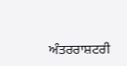ਅੰਤਰਰਾਸ਼ਟਰੀ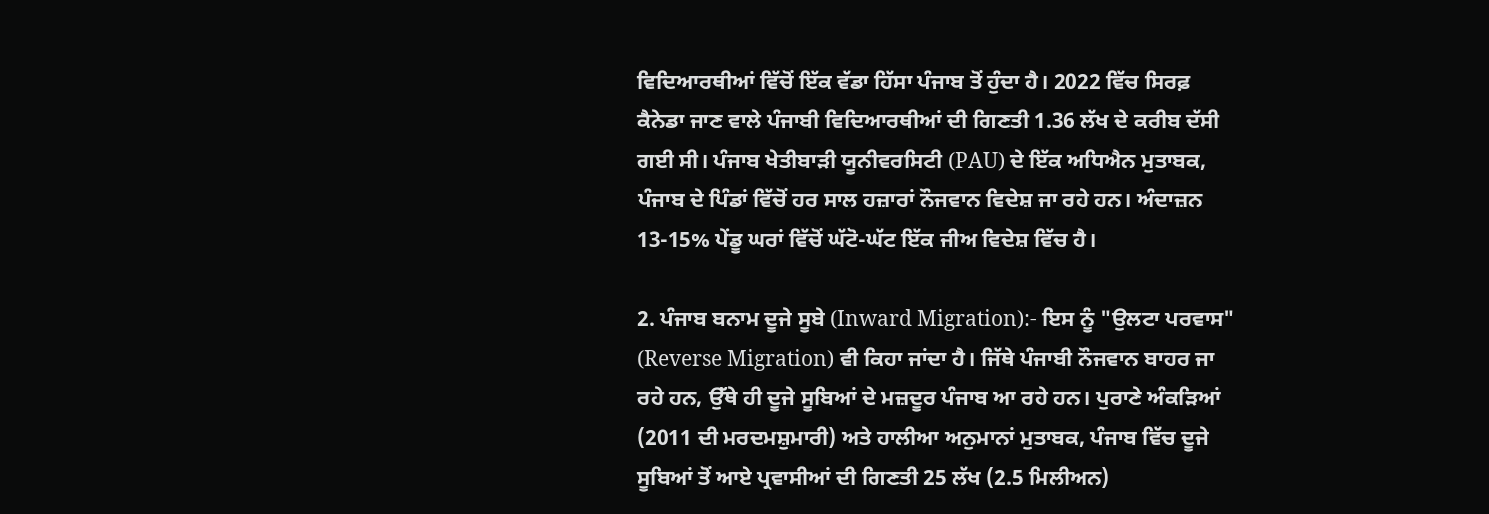ਵਿਦਿਆਰਥੀਆਂ ਵਿੱਚੋਂ ਇੱਕ ਵੱਡਾ ਹਿੱਸਾ ਪੰਜਾਬ ਤੋਂ ਹੁੰਦਾ ਹੈ। 2022 ਵਿੱਚ ਸਿਰਫ਼ ਕੈਨੇਡਾ ਜਾਣ ਵਾਲੇ ਪੰਜਾਬੀ ਵਿਦਿਆਰਥੀਆਂ ਦੀ ਗਿਣਤੀ 1.36 ਲੱਖ ਦੇ ਕਰੀਬ ਦੱਸੀ ਗਈ ਸੀ। ਪੰਜਾਬ ਖੇਤੀਬਾੜੀ ਯੂਨੀਵਰਸਿਟੀ (PAU) ਦੇ ਇੱਕ ਅਧਿਐਨ ਮੁਤਾਬਕ, ਪੰਜਾਬ ਦੇ ਪਿੰਡਾਂ ਵਿੱਚੋਂ ਹਰ ਸਾਲ ਹਜ਼ਾਰਾਂ ਨੌਜਵਾਨ ਵਿਦੇਸ਼ ਜਾ ਰਹੇ ਹਨ। ਅੰਦਾਜ਼ਨ 13-15% ਪੇਂਡੂ ਘਰਾਂ ਵਿੱਚੋਂ ਘੱਟੋ-ਘੱਟ ਇੱਕ ਜੀਅ ਵਿਦੇਸ਼ ਵਿੱਚ ਹੈ।

2. ਪੰਜਾਬ ਬਨਾਮ ਦੂਜੇ ਸੂਬੇ (Inward Migration):- ਇਸ ਨੂੰ "ਉਲਟਾ ਪਰਵਾਸ" (Reverse Migration) ਵੀ ਕਿਹਾ ਜਾਂਦਾ ਹੈ। ਜਿੱਥੇ ਪੰਜਾਬੀ ਨੌਜਵਾਨ ਬਾਹਰ ਜਾ ਰਹੇ ਹਨ, ਉੱਥੇ ਹੀ ਦੂਜੇ ਸੂਬਿਆਂ ਦੇ ਮਜ਼ਦੂਰ ਪੰਜਾਬ ਆ ਰਹੇ ਹਨ। ਪੁਰਾਣੇ ਅੰਕੜਿਆਂ (2011 ਦੀ ਮਰਦਮਸ਼ੁਮਾਰੀ) ਅਤੇ ਹਾਲੀਆ ਅਨੁਮਾਨਾਂ ਮੁਤਾਬਕ, ਪੰਜਾਬ ਵਿੱਚ ਦੂਜੇ ਸੂਬਿਆਂ ਤੋਂ ਆਏ ਪ੍ਰਵਾਸੀਆਂ ਦੀ ਗਿਣਤੀ 25 ਲੱਖ (2.5 ਮਿਲੀਅਨ)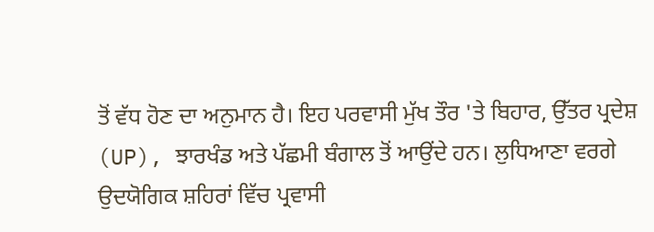ਤੋਂ ਵੱਧ ਹੋਣ ਦਾ ਅਨੁਮਾਨ ਹੈ। ਇਹ ਪਰਵਾਸੀ ਮੁੱਖ ਤੌਰ 'ਤੇ ਬਿਹਾਰ, ਉੱਤਰ ਪ੍ਰਦੇਸ਼ (UP), ਝਾਰਖੰਡ ਅਤੇ ਪੱਛਮੀ ਬੰਗਾਲ ਤੋਂ ਆਉਂਦੇ ਹਨ। ਲੁਧਿਆਣਾ ਵਰਗੇ ਉਦਯੋਗਿਕ ਸ਼ਹਿਰਾਂ ਵਿੱਚ ਪ੍ਰਵਾਸੀ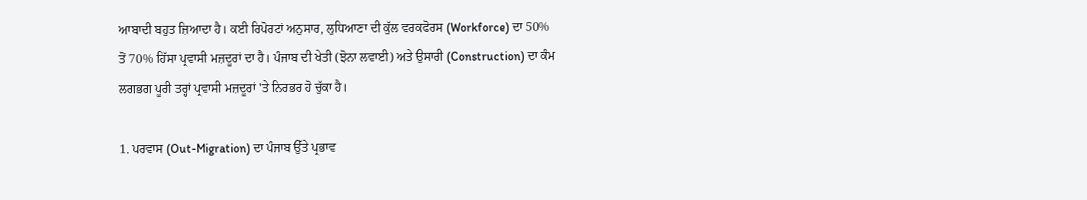ਆਬਾਦੀ ਬਹੁਤ ਜ਼ਿਆਦਾ ਹੈ। ਕਈ ਰਿਪੋਰਟਾਂ ਅਨੁਸਾਰ, ਲੁਧਿਆਣਾ ਦੀ ਕੁੱਲ ਵਰਕਫੋਰਸ (Workforce) ਦਾ 50% ਤੋਂ 70% ਹਿੱਸਾ ਪ੍ਰਵਾਸੀ ਮਜ਼ਦੂਰਾਂ ਦਾ ਹੈ। ਪੰਜਾਬ ਦੀ ਖੇਤੀ (ਝੋਨਾ ਲਵਾਈ) ਅਤੇ ਉਸਾਰੀ (Construction) ਦਾ ਕੰਮ ਲਗਭਗ ਪੂਰੀ ਤਰ੍ਹਾਂ ਪ੍ਰਵਾਸੀ ਮਜ਼ਦੂਰਾਂ 'ਤੇ ਨਿਰਭਰ ਹੋ ਚੁੱਕਾ ਹੈ।

1. ਪਰਵਾਸ (Out-Migration) ਦਾ ਪੰਜਾਬ ਉੱਤੇ ਪ੍ਰਭਾਵ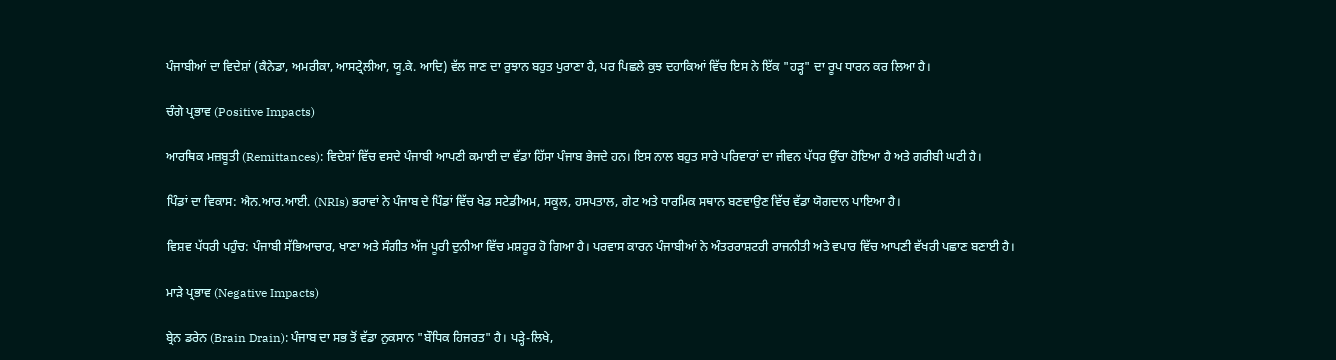ਪੰਜਾਬੀਆਂ ਦਾ ਵਿਦੇਸ਼ਾਂ (ਕੈਨੇਡਾ, ਅਮਰੀਕਾ, ਆਸਟ੍ਰੇਲੀਆ, ਯੂ.ਕੇ. ਆਦਿ) ਵੱਲ ਜਾਣ ਦਾ ਰੁਝਾਨ ਬਹੁਤ ਪੁਰਾਣਾ ਹੈ, ਪਰ ਪਿਛਲੇ ਕੁਝ ਦਹਾਕਿਆਂ ਵਿੱਚ ਇਸ ਨੇ ਇੱਕ "ਹੜ੍ਹ" ਦਾ ਰੂਪ ਧਾਰਨ ਕਰ ਲਿਆ ਹੈ।

ਚੰਗੇ ਪ੍ਰਭਾਵ (Positive Impacts)

ਆਰਥਿਕ ਮਜ਼ਬੂਤੀ (Remittances): ਵਿਦੇਸ਼ਾਂ ਵਿੱਚ ਵਸਦੇ ਪੰਜਾਬੀ ਆਪਣੀ ਕਮਾਈ ਦਾ ਵੱਡਾ ਹਿੱਸਾ ਪੰਜਾਬ ਭੇਜਦੇ ਹਨ। ਇਸ ਨਾਲ ਬਹੁਤ ਸਾਰੇ ਪਰਿਵਾਰਾਂ ਦਾ ਜੀਵਨ ਪੱਧਰ ਉੱਚਾ ਹੋਇਆ ਹੈ ਅਤੇ ਗਰੀਬੀ ਘਟੀ ਹੈ।

ਪਿੰਡਾਂ ਦਾ ਵਿਕਾਸ: ਐਨ.ਆਰ.ਆਈ. (NRIs) ਭਰਾਵਾਂ ਨੇ ਪੰਜਾਬ ਦੇ ਪਿੰਡਾਂ ਵਿੱਚ ਖੇਡ ਸਟੇਡੀਅਮ, ਸਕੂਲ, ਹਸਪਤਾਲ, ਗੇਟ ਅਤੇ ਧਾਰਮਿਕ ਸਥਾਨ ਬਣਵਾਉਣ ਵਿੱਚ ਵੱਡਾ ਯੋਗਦਾਨ ਪਾਇਆ ਹੈ।

ਵਿਸ਼ਵ ਪੱਧਰੀ ਪਹੁੰਚ: ਪੰਜਾਬੀ ਸੱਭਿਆਚਾਰ, ਖਾਣਾ ਅਤੇ ਸੰਗੀਤ ਅੱਜ ਪੂਰੀ ਦੁਨੀਆ ਵਿੱਚ ਮਸ਼ਹੂਰ ਹੋ ਗਿਆ ਹੈ। ਪਰਵਾਸ ਕਾਰਨ ਪੰਜਾਬੀਆਂ ਨੇ ਅੰਤਰਰਾਸ਼ਟਰੀ ਰਾਜਨੀਤੀ ਅਤੇ ਵਪਾਰ ਵਿੱਚ ਆਪਣੀ ਵੱਖਰੀ ਪਛਾਣ ਬਣਾਈ ਹੈ।

ਮਾੜੇ ਪ੍ਰਭਾਵ (Negative Impacts)

ਬ੍ਰੇਨ ਡਰੇਨ (Brain Drain): ਪੰਜਾਬ ਦਾ ਸਭ ਤੋਂ ਵੱਡਾ ਨੁਕਸਾਨ "ਬੌਧਿਕ ਹਿਜਰਤ" ਹੈ। ਪੜ੍ਹੇ-ਲਿਖੇ,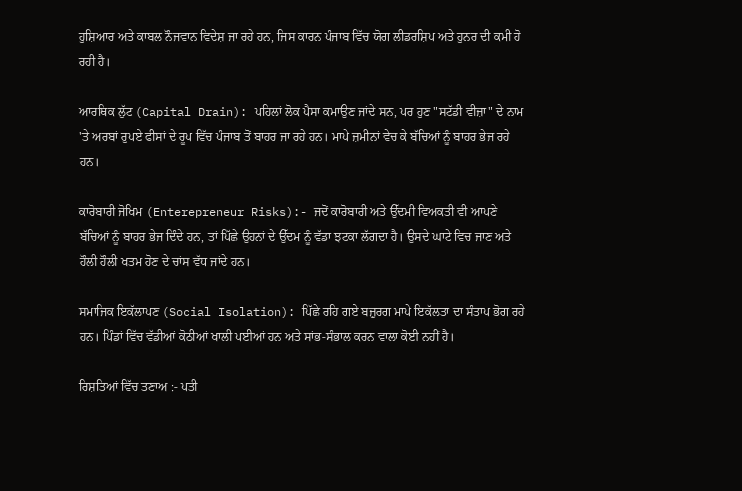ਹੁਸ਼ਿਆਰ ਅਤੇ ਕਾਬਲ ਨੌਜਵਾਨ ਵਿਦੇਸ਼ ਜਾ ਰਹੇ ਹਨ, ਜਿਸ ਕਾਰਨ ਪੰਜਾਬ ਵਿੱਚ ਯੋਗ ਲੀਡਰਸ਼ਿਪ ਅਤੇ ਹੁਨਰ ਦੀ ਕਮੀ ਹੋ ਰਹੀ ਹੈ।

ਆਰਥਿਕ ਲੁੱਟ (Capital Drain): ਪਹਿਲਾਂ ਲੋਕ ਪੈਸਾ ਕਮਾਉਣ ਜਾਂਦੇ ਸਨ, ਪਰ ਹੁਣ "ਸਟੱਡੀ ਵੀਜ਼ਾ" ਦੇ ਨਾਮ 'ਤੇ ਅਰਬਾਂ ਰੁਪਏ ਫੀਸਾਂ ਦੇ ਰੂਪ ਵਿੱਚ ਪੰਜਾਬ ਤੋਂ ਬਾਹਰ ਜਾ ਰਹੇ ਹਨ। ਮਾਪੇ ਜ਼ਮੀਨਾਂ ਵੇਚ ਕੇ ਬੱਚਿਆਂ ਨੂੰ ਬਾਹਰ ਭੇਜ ਰਹੇ ਹਨ।

ਕਾਰੋਬਾਰੀ ਜੋਖਿਮ (Enterepreneur Risks):- ਜਦੋਂ ਕਾਰੋਬਾਰੀ ਅਤੇ ਉੱਦਮੀ ਵਿਅਕਤੀ ਵੀ ਆਪਣੇ ਬੱਚਿਆਂ ਨੂੰ ਬਾਹਰ ਭੇਜ ਦਿੰਦੇ ਹਨ, ਤਾਂ ਪਿੱਛੇ ਉਹਨਾਂ ਦੇ ਉੱਦਮ ਨੂੰ ਵੱਡਾ ਝਟਕਾ ਲੱਗਦਾ ਹੈ। ਉਸਦੇ ਘਾਟੇ ਵਿਚ ਜਾਣ ਅਤੇ ਹੌਲੀ ਹੌਲੀ ਖਤਮ ਹੋਣ ਦੇ ਚਾਂਸ ਵੱਧ ਜਾਂਦੇ ਹਨ।

ਸਮਾਜਿਕ ਇਕੱਲਾਪਣ (Social Isolation): ਪਿੱਛੇ ਰਹਿ ਗਏ ਬਜ਼ੁਰਗ ਮਾਪੇ ਇਕੱਲਤਾ ਦਾ ਸੰਤਾਪ ਭੋਗ ਰਹੇ ਹਨ। ਪਿੰਡਾਂ ਵਿੱਚ ਵੱਡੀਆਂ ਕੋਠੀਆਂ ਖਾਲੀ ਪਈਆਂ ਹਨ ਅਤੇ ਸਾਂਭ-ਸੰਭਾਲ ਕਰਨ ਵਾਲਾ ਕੋਈ ਨਹੀਂ ਹੈ।

ਰਿਸ਼ਤਿਆਂ ਵਿੱਚ ਤਣਾਅ :- ਪਤੀ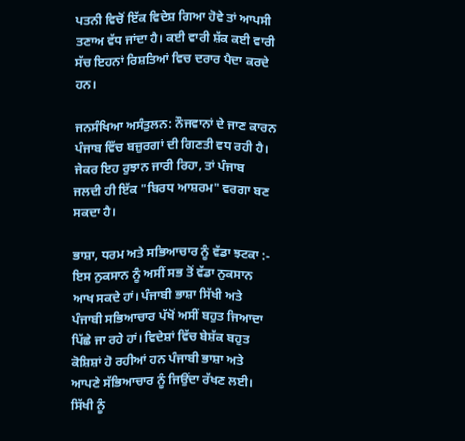ਪਤਨੀ ਵਿਚੋਂ ਇੱਕ ਵਿਦੇਸ਼ ਗਿਆ ਹੋਵੇ ਤਾਂ ਆਪਸੀ ਤਣਾਅ ਵੱਧ ਜਾਂਦਾ ਹੈ। ਕਈ ਵਾਰੀ ਸ਼ੱਕ ਕਈ ਵਾਰੀ ਸੱਚ ਇਹਨਾਂ ਰਿਸ਼ਤਿਆਂ ਵਿਚ ਦਰਾਰ ਪੈਦਾ ਕਰਦੇ ਹਨ।

ਜਨਸੰਖਿਆ ਅਸੰਤੁਲਨ: ਨੌਜਵਾਨਾਂ ਦੇ ਜਾਣ ਕਾਰਨ ਪੰਜਾਬ ਵਿੱਚ ਬਜ਼ੁਰਗਾਂ ਦੀ ਗਿਣਤੀ ਵਧ ਰਹੀ ਹੈ। ਜੇਕਰ ਇਹ ਰੁਝਾਨ ਜਾਰੀ ਰਿਹਾ, ਤਾਂ ਪੰਜਾਬ ਜਲਦੀ ਹੀ ਇੱਕ "ਬਿਰਧ ਆਸ਼ਰਮ" ਵਰਗਾ ਬਣ ਸਕਦਾ ਹੈ।

ਭਾਸ਼ਾ, ਧਰਮ ਅਤੇ ਸਭਿਆਚਾਰ ਨੂੰ ਵੱਡਾ ਝਟਕਾ :- ਇਸ ਨੁਕਸਾਨ ਨੂੰ ਅਸੀਂ ਸਭ ਤੋਂ ਵੱਡਾ ਨੁਕਸਾਨ ਆਖ ਸਕਦੇ ਹਾਂ। ਪੰਜਾਬੀ ਭਾਸ਼ਾ ਸਿੱਖੀ ਅਤੇ ਪੰਜਾਬੀ ਸਭਿਆਚਾਰ ਪੱਖੋਂ ਅਸੀਂ ਬਹੁਤ ਜਿਆਦਾ ਪਿੱਛੇ ਜਾ ਰਹੇ ਹਾਂ। ਵਿਦੇਸ਼ਾਂ ਵਿੱਚ ਬੇਸ਼ੱਕ ਬਹੁਤ ਕੋਸ਼ਿਸ਼ਾਂ ਹੋ ਰਹੀਆਂ ਹਨ ਪੰਜਾਬੀ ਭਾਸ਼ਾ ਅਤੇ ਆਪਣੇ ਸੱਭਿਆਚਾਰ ਨੂੰ ਜਿਉਂਦਾ ਰੱਖਣ ਲਈ। ਸਿੱਖੀ ਨੂੰ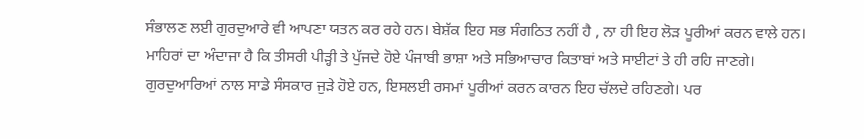ਸੰਭਾਲਣ ਲਈ ਗੁਰਦੁਆਰੇ ਵੀ ਆਪਣਾ ਯਤਨ ਕਰ ਰਹੇ ਹਨ। ਬੇਸ਼ੱਕ ਇਹ ਸਭ ਸੰਗਠਿਤ ਨਹੀਂ ਹੈ , ਨਾ ਹੀ ਇਹ ਲੋੜ ਪੂਰੀਆਂ ਕਰਨ ਵਾਲੇ ਹਨ। ਮਾਹਿਰਾਂ ਦਾ ਅੰਦਾਜਾ ਹੈ ਕਿ ਤੀਸਰੀ ਪੀੜ੍ਹੀ ਤੇ ਪੁੱਜਦੇ ਹੋਏ ਪੰਜਾਬੀ ਭਾਸ਼ਾ ਅਤੇ ਸਭਿਆਚਾਰ ਕਿਤਾਬਾਂ ਅਤੇ ਸਾਈਟਾਂ ਤੇ ਹੀ ਰਹਿ ਜਾਣਗੇ। ਗੁਰਦੁਆਰਿਆਂ ਨਾਲ ਸਾਡੇ ਸੰਸਕਾਰ ਜੁੜੇ ਹੋਏ ਹਨ, ਇਸਲਈ ਰਸਮਾਂ ਪੂਰੀਆਂ ਕਰਨ ਕਾਰਨ ਇਹ ਚੱਲਦੇ ਰਹਿਣਗੇ। ਪਰ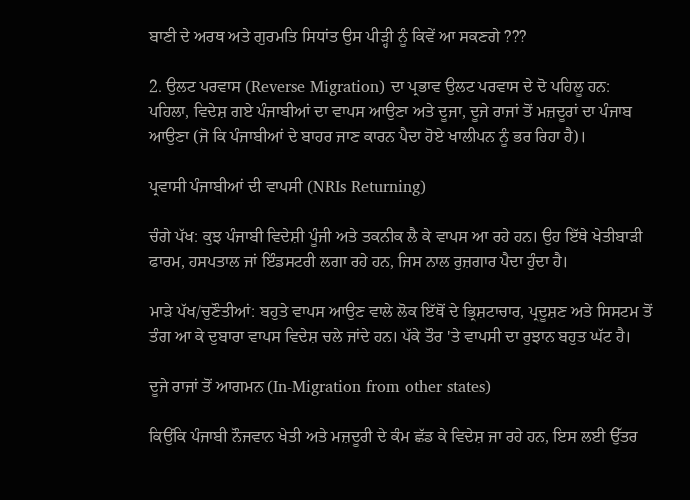ਬਾਣੀ ਦੇ ਅਰਥ ਅਤੇ ਗੁਰਮਤਿ ਸਿਧਾਂਤ ਉਸ ਪੀੜ੍ਹੀ ਨੂੰ ਕਿਵੇਂ ਆ ਸਕਣਗੇ ???

2. ਉਲਟ ਪਰਵਾਸ (Reverse Migration) ਦਾ ਪ੍ਰਭਾਵ ਉਲਟ ਪਰਵਾਸ ਦੇ ਦੋ ਪਹਿਲੂ ਹਨ: ਪਹਿਲਾ, ਵਿਦੇਸ਼ ਗਏ ਪੰਜਾਬੀਆਂ ਦਾ ਵਾਪਸ ਆਉਣਾ ਅਤੇ ਦੂਜਾ, ਦੂਜੇ ਰਾਜਾਂ ਤੋਂ ਮਜ਼ਦੂਰਾਂ ਦਾ ਪੰਜਾਬ ਆਉਣਾ (ਜੋ ਕਿ ਪੰਜਾਬੀਆਂ ਦੇ ਬਾਹਰ ਜਾਣ ਕਾਰਨ ਪੈਦਾ ਹੋਏ ਖਾਲੀਪਨ ਨੂੰ ਭਰ ਰਿਹਾ ਹੈ)।

ਪ੍ਰਵਾਸੀ ਪੰਜਾਬੀਆਂ ਦੀ ਵਾਪਸੀ (NRIs Returning)

ਚੰਗੇ ਪੱਖ: ਕੁਝ ਪੰਜਾਬੀ ਵਿਦੇਸ਼ੀ ਪੂੰਜੀ ਅਤੇ ਤਕਨੀਕ ਲੈ ਕੇ ਵਾਪਸ ਆ ਰਹੇ ਹਨ। ਉਹ ਇੱਥੇ ਖੇਤੀਬਾੜੀ ਫਾਰਮ, ਹਸਪਤਾਲ ਜਾਂ ਇੰਡਸਟਰੀ ਲਗਾ ਰਹੇ ਹਨ, ਜਿਸ ਨਾਲ ਰੁਜ਼ਗਾਰ ਪੈਦਾ ਹੁੰਦਾ ਹੈ।

ਮਾੜੇ ਪੱਖ/ਚੁਣੌਤੀਆਂ: ਬਹੁਤੇ ਵਾਪਸ ਆਉਣ ਵਾਲੇ ਲੋਕ ਇੱਥੋਂ ਦੇ ਭ੍ਰਿਸ਼ਟਾਚਾਰ, ਪ੍ਰਦੂਸ਼ਣ ਅਤੇ ਸਿਸਟਮ ਤੋਂ ਤੰਗ ਆ ਕੇ ਦੁਬਾਰਾ ਵਾਪਸ ਵਿਦੇਸ਼ ਚਲੇ ਜਾਂਦੇ ਹਨ। ਪੱਕੇ ਤੌਰ 'ਤੇ ਵਾਪਸੀ ਦਾ ਰੁਝਾਨ ਬਹੁਤ ਘੱਟ ਹੈ।

ਦੂਜੇ ਰਾਜਾਂ ਤੋਂ ਆਗਮਨ (In-Migration from other states)

ਕਿਉਂਕਿ ਪੰਜਾਬੀ ਨੌਜਵਾਨ ਖੇਤੀ ਅਤੇ ਮਜ਼ਦੂਰੀ ਦੇ ਕੰਮ ਛੱਡ ਕੇ ਵਿਦੇਸ਼ ਜਾ ਰਹੇ ਹਨ, ਇਸ ਲਈ ਉੱਤਰ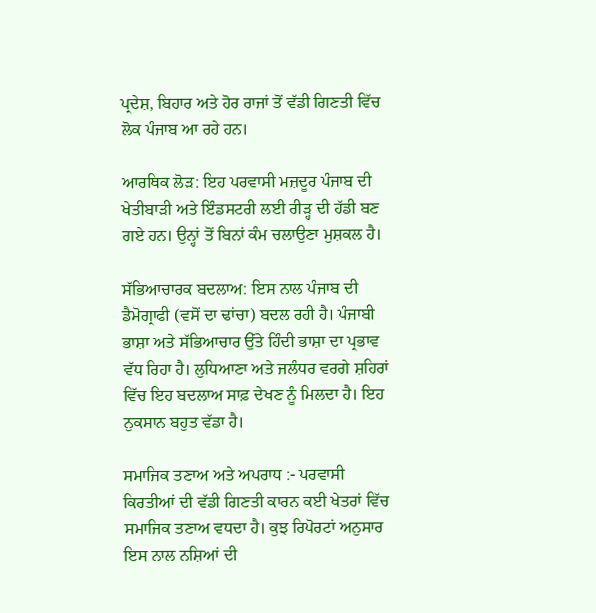ਪ੍ਰਦੇਸ਼, ਬਿਹਾਰ ਅਤੇ ਹੋਰ ਰਾਜਾਂ ਤੋਂ ਵੱਡੀ ਗਿਣਤੀ ਵਿੱਚ ਲੋਕ ਪੰਜਾਬ ਆ ਰਹੇ ਹਨ।

ਆਰਥਿਕ ਲੋੜ: ਇਹ ਪਰਵਾਸੀ ਮਜ਼ਦੂਰ ਪੰਜਾਬ ਦੀ ਖੇਤੀਬਾੜੀ ਅਤੇ ਇੰਡਸਟਰੀ ਲਈ ਰੀੜ੍ਹ ਦੀ ਹੱਡੀ ਬਣ ਗਏ ਹਨ। ਉਨ੍ਹਾਂ ਤੋਂ ਬਿਨਾਂ ਕੰਮ ਚਲਾਉਣਾ ਮੁਸ਼ਕਲ ਹੈ।

ਸੱਭਿਆਚਾਰਕ ਬਦਲਾਅ: ਇਸ ਨਾਲ ਪੰਜਾਬ ਦੀ ਡੈਮੋਗ੍ਰਾਫੀ (ਵਸੋਂ ਦਾ ਢਾਂਚਾ) ਬਦਲ ਰਹੀ ਹੈ। ਪੰਜਾਬੀ ਭਾਸ਼ਾ ਅਤੇ ਸੱਭਿਆਚਾਰ ਉੱਤੇ ਹਿੰਦੀ ਭਾਸ਼ਾ ਦਾ ਪ੍ਰਭਾਵ ਵੱਧ ਰਿਹਾ ਹੈ। ਲੁਧਿਆਣਾ ਅਤੇ ਜਲੰਧਰ ਵਰਗੇ ਸ਼ਹਿਰਾਂ ਵਿੱਚ ਇਹ ਬਦਲਾਅ ਸਾਫ਼ ਦੇਖਣ ਨੂੰ ਮਿਲਦਾ ਹੈ। ਇਹ ਨੁਕਸਾਨ ਬਹੁਤ ਵੱਡਾ ਹੈ।

ਸਮਾਜਿਕ ਤਣਾਅ ਅਤੇ ਅਪਰਾਧ :- ਪਰਵਾਸੀ ਕਿਰਤੀਆਂ ਦੀ ਵੱਡੀ ਗਿਣਤੀ ਕਾਰਨ ਕਈ ਖੇਤਰਾਂ ਵਿੱਚ ਸਮਾਜਿਕ ਤਣਾਅ ਵਧਦਾ ਹੈ। ਕੁਝ ਰਿਪੋਰਟਾਂ ਅਨੁਸਾਰ ਇਸ ਨਾਲ ਨਸ਼ਿਆਂ ਦੀ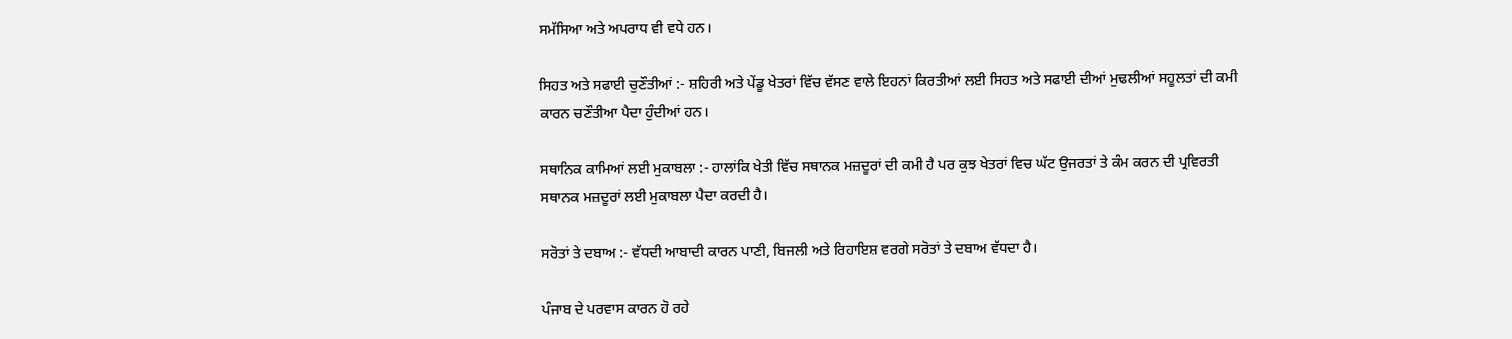ਸਮੱਸਿਆ ਅਤੇ ਅਪਰਾਧ ਵੀ ਵਧੇ ਹਨ।

ਸਿਹਤ ਅਤੇ ਸਫਾਈ ਚੁਣੌਤੀਆਂ :- ਸ਼ਹਿਰੀ ਅਤੇ ਪੇਂਡੂ ਖੇਤਰਾਂ ਵਿੱਚ ਵੱਸਣ ਵਾਲੇ ਇਹਨਾਂ ਕਿਰਤੀਆਂ ਲਈ ਸਿਹਤ ਅਤੇ ਸਫਾਈ ਦੀਆਂ ਮੁਢਲੀਆਂ ਸਹੂਲਤਾਂ ਦੀ ਕਮੀ ਕਾਰਨ ਚਣੌਤੀਆ ਪੈਦਾ ਹੁੰਦੀਆਂ ਹਨ।

ਸਥਾਨਿਕ ਕਾਮਿਆਂ ਲਈ ਮੁਕਾਬਲਾ :- ਹਾਲਾਂਕਿ ਖੇਤੀ ਵਿੱਚ ਸਥਾਨਕ ਮਜ਼ਦੂਰਾਂ ਦੀ ਕਮੀ ਹੈ ਪਰ ਕੁਝ ਖੇਤਰਾਂ ਵਿਚ ਘੱਟ ਉਜਰਤਾਂ ਤੇ ਕੰਮ ਕਰਨ ਦੀ ਪ੍ਰਵਿਰਤੀ ਸਥਾਨਕ ਮਜ਼ਦੂਰਾਂ ਲਈ ਮੁਕਾਬਲਾ ਪੈਦਾ ਕਰਦੀ ਹੈ।

ਸਰੋਤਾਂ ਤੇ ਦਬਾਅ :- ਵੱਧਦੀ ਆਬਾਦੀ ਕਾਰਨ ਪਾਣੀ, ਬਿਜਲੀ ਅਤੇ ਰਿਹਾਇਸ਼ ਵਰਗੇ ਸਰੋਤਾਂ ਤੇ ਦਬਾਅ ਵੱਧਦਾ ਹੈ।

ਪੰਜਾਬ ਦੇ ਪਰਵਾਸ ਕਾਰਨ ਹੋ ਰਹੇ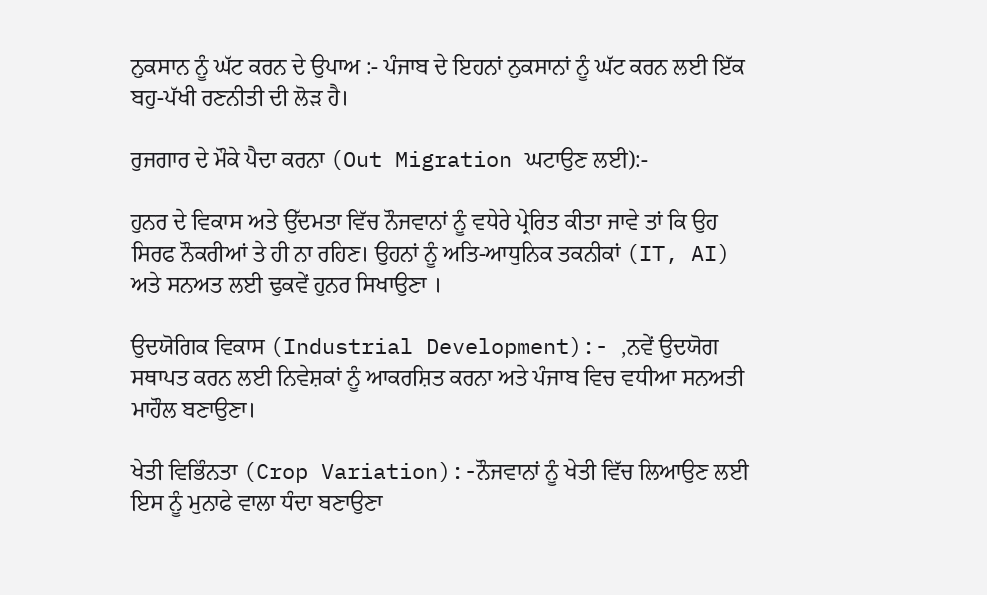ਨੁਕਸਾਨ ਨੂੰ ਘੱਟ ਕਰਨ ਦੇ ਉਪਾਅ :- ਪੰਜਾਬ ਦੇ ਇਹਨਾਂ ਨੁਕਸਾਨਾਂ ਨੂੰ ਘੱਟ ਕਰਨ ਲਈ ਇੱਕ ਬਹੁ-ਪੱਖੀ ਰਣਨੀਤੀ ਦੀ ਲੋੜ ਹੈ।

ਰੁਜਗਾਰ ਦੇ ਮੌਕੇ ਪੈਦਾ ਕਰਨਾ (Out Migration ਘਟਾਉਣ ਲਈ):-

ਹੁਨਰ ਦੇ ਵਿਕਾਸ ਅਤੇ ਉੱਦਮਤਾ ਵਿੱਚ ਨੌਜਵਾਨਾਂ ਨੂੰ ਵਧੇਰੇ ਪ੍ਰੇਰਿਤ ਕੀਤਾ ਜਾਵੇ ਤਾਂ ਕਿ ਉਹ ਸਿਰਫ ਨੌਕਰੀਆਂ ਤੇ ਹੀ ਨਾ ਰਹਿਣ। ਉਹਨਾਂ ਨੂੰ ਅਤਿ-ਆਧੁਨਿਕ ਤਕਨੀਕਾਂ (IT, AI) ਅਤੇ ਸਨਅਤ ਲਈ ਢੁਕਵੇਂ ਹੁਨਰ ਸਿਖਾਉਣਾ ।

ਉਦਯੋਗਿਕ ਵਿਕਾਸ (Industrial Development):- ,ਨਵੇਂ ਉਦਯੋਗ ਸਥਾਪਤ ਕਰਨ ਲਈ ਨਿਵੇਸ਼ਕਾਂ ਨੂੰ ਆਕਰਸ਼ਿਤ ਕਰਨਾ ਅਤੇ ਪੰਜਾਬ ਵਿਚ ਵਧੀਆ ਸਨਅਤੀ ਮਾਹੌਲ ਬਣਾਉਣਾ।

ਖੇਤੀ ਵਿਭਿੰਨਤਾ (Crop Variation):-ਨੌਜਵਾਨਾਂ ਨੂੰ ਖੇਤੀ ਵਿੱਚ ਲਿਆਉਣ ਲਈ ਇਸ ਨੂੰ ਮੁਨਾਫੇ ਵਾਲਾ ਧੰਦਾ ਬਣਾਉਣਾ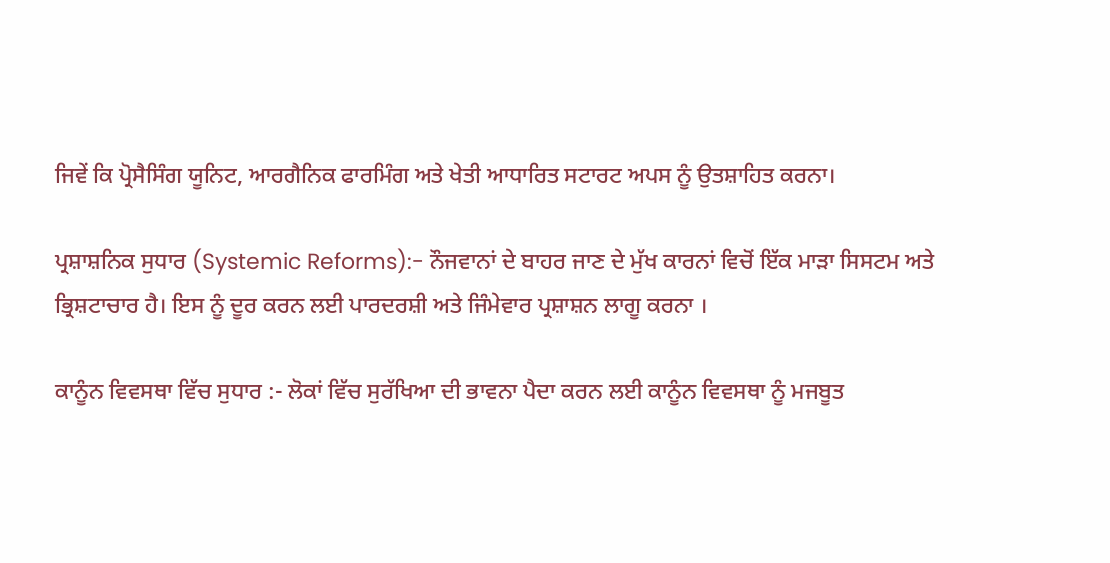ਜਿਵੇਂ ਕਿ ਪ੍ਰੋਸੈਸਿੰਗ ਯੂਨਿਟ, ਆਰਗੈਨਿਕ ਫਾਰਮਿੰਗ ਅਤੇ ਖੇਤੀ ਆਧਾਰਿਤ ਸਟਾਰਟ ਅਪਸ ਨੂੰ ਉਤਸ਼ਾਹਿਤ ਕਰਨਾ।

ਪ੍ਰਸ਼ਾਸ਼ਨਿਕ ਸੁਧਾਰ (Systemic Reforms):- ਨੌਜਵਾਨਾਂ ਦੇ ਬਾਹਰ ਜਾਣ ਦੇ ਮੁੱਖ ਕਾਰਨਾਂ ਵਿਚੋਂ ਇੱਕ ਮਾੜਾ ਸਿਸਟਮ ਅਤੇ ਭ੍ਰਿਸ਼ਟਾਚਾਰ ਹੈ। ਇਸ ਨੂੰ ਦੂਰ ਕਰਨ ਲਈ ਪਾਰਦਰਸ਼ੀ ਅਤੇ ਜਿੰਮੇਵਾਰ ਪ੍ਰਸ਼ਾਸ਼ਨ ਲਾਗੂ ਕਰਨਾ ।

ਕਾਨੂੰਨ ਵਿਵਸਥਾ ਵਿੱਚ ਸੁਧਾਰ :- ਲੋਕਾਂ ਵਿੱਚ ਸੁਰੱਖਿਆ ਦੀ ਭਾਵਨਾ ਪੈਦਾ ਕਰਨ ਲਈ ਕਾਨੂੰਨ ਵਿਵਸਥਾ ਨੂੰ ਮਜਬੂਤ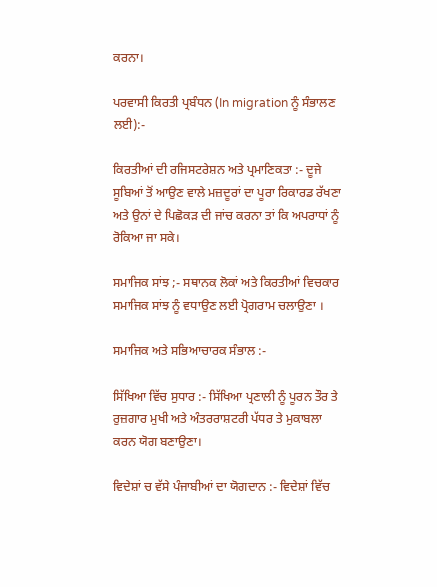ਕਰਨਾ।

ਪਰਵਾਸੀ ਕਿਰਤੀ ਪ੍ਰਬੰਧਨ (In migration ਨੂੰ ਸੰਭਾਲਣ ਲਈ):-

ਕਿਰਤੀਆਂ ਦੀ ਰਜਿਸਟਰੇਸ਼ਨ ਅਤੇ ਪ੍ਰਮਾਣਿਕਤਾ :- ਦੂਜੇ ਸੂਬਿਆਂ ਤੋਂ ਆਉਣ ਵਾਲੇ ਮਜ਼ਦੂਰਾਂ ਦਾ ਪੂਰਾ ਰਿਕਾਰਡ ਰੱਖਣਾ ਅਤੇ ਉਨਾਂ ਦੇ ਪਿਛੋਕੜ ਦੀ ਜਾਂਚ ਕਰਨਾ ਤਾਂ ਕਿ ਅਪਰਾਧਾਂ ਨੂੰ ਰੋਕਿਆ ਜਾ ਸਕੇ।

ਸਮਾਜਿਕ ਸਾਂਝ ;- ਸਥਾਨਕ ਲੋਕਾਂ ਅਤੇ ਕਿਰਤੀਆਂ ਵਿਚਕਾਰ ਸਮਾਜਿਕ ਸਾਂਝ ਨੂੰ ਵਧਾਉਣ ਲਈ ਪ੍ਰੋਗਰਾਮ ਚਲਾਉਣਾ ।

ਸਮਾਜਿਕ ਅਤੇ ਸਭਿਆਚਾਰਕ ਸੰਭਾਲ :-

ਸਿੱਖਿਆ ਵਿੱਚ ਸੁਧਾਰ :- ਸਿੱਖਿਆ ਪ੍ਰਣਾਲੀ ਨੂੰ ਪੂਰਨ ਤੌਰ ਤੇ ਰੁਜ਼ਗਾਰ ਮੁਖੀ ਅਤੇ ਅੰਤਰਰਾਸ਼ਟਰੀ ਪੱਧਰ ਤੇ ਮੁਕਾਬਲਾ ਕਰਨ ਯੋਗ ਬਣਾਉਣਾ।

ਵਿਦੇਸ਼ਾਂ ਚ ਵੱਸੇ ਪੰਜਾਬੀਆਂ ਦਾ ਯੋਗਦਾਨ :- ਵਿਦੇਸ਼ਾਂ ਵਿੱਚ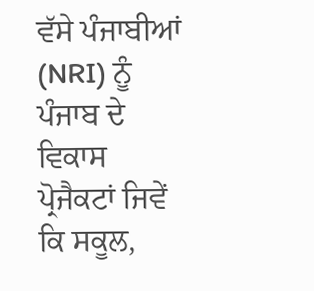ਵੱਸੇ ਪੰਜਾਬੀਆਂ (NRI) ਨੂੰ ਪੰਜਾਬ ਦੇ ਵਿਕਾਸ ਪ੍ਰੋਜੈਕਟਾਂ ਜਿਵੇਂ ਕਿ ਸਕੂਲ,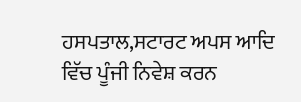ਹਸਪਤਾਲ,ਸਟਾਰਟ ਅਪਸ ਆਦਿ ਵਿੱਚ ਪੂੰਜੀ ਨਿਵੇਸ਼ ਕਰਨ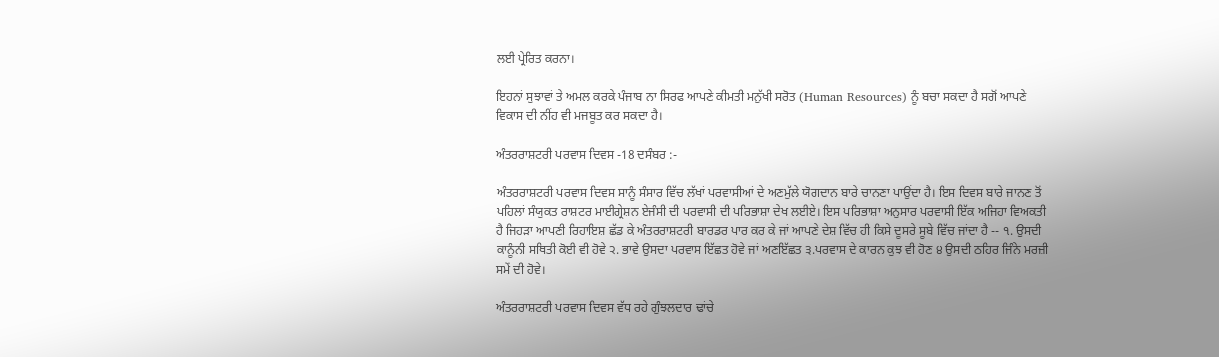ਲਈ ਪ੍ਰੇਰਿਤ ਕਰਨਾ।

ਇਹਨਾਂ ਸੁਝਾਵਾਂ ਤੇ ਅਮਲ ਕਰਕੇ ਪੰਜਾਬ ਨਾ ਸਿਰਫ ਆਪਣੇ ਕੀਮਤੀ ਮਨੁੱਖੀ ਸਰੋਤ (Human Resources) ਨੂੰ ਬਚਾ ਸਕਦਾ ਹੈ ਸਗੋਂ ਆਪਣੇ ਵਿਕਾਸ ਦੀ ਨੀਂਹ ਵੀ ਮਜਬੂਤ ਕਰ ਸਕਦਾ ਹੈ।

ਅੰਤਰਰਾਸ਼ਟਰੀ ਪਰਵਾਸ ਦਿਵਸ -18 ਦਸੰਬਰ :-

ਅੰਤਰਰਾਸ਼ਟਰੀ ਪਰਵਾਸ ਦਿਵਸ ਸਾਨੂੰ ਸੰਸਾਰ ਵਿੱਚ ਲੱਖਾਂ ਪਰਵਾਸੀਆਂ ਦੇ ਅਣਮੁੱਲੇ ਯੋਗਦਾਨ ਬਾਰੇ ਚਾਨਣਾ ਪਾਉਂਦਾ ਹੈ। ਇਸ ਦਿਵਸ ਬਾਰੇ ਜਾਨਣ ਤੋਂ ਪਹਿਲਾਂ ਸੰਯੁਕਤ ਰਾਸ਼ਟਰ ਮਾਈਗ੍ਰੇਸ਼ਨ ਏਜੰਸੀ ਦੀ ਪਰਵਾਸੀ ਦੀ ਪਰਿਭਾਸ਼ਾ ਦੇਖ ਲਈਏ। ਇਸ ਪਰਿਭਾਸ਼ਾ ਅਨੁਸਾਰ ਪਰਵਾਸੀ ਇੱਕ ਅਜਿਹਾ ਵਿਅਕਤੀ ਹੈ ਜਿਹੜਾ ਆਪਣੀ ਰਿਹਾਇਸ਼ ਛੱਡ ਕੇ ਅੰਤਰਰਾਸ਼ਟਰੀ ਬਾਰਡਰ ਪਾਰ ਕਰ ਕੇ ਜਾਂ ਆਪਣੇ ਦੇਸ਼ ਵਿੱਚ ਹੀ ਕਿਸੇ ਦੂਸਰੇ ਸੂਬੇ ਵਿੱਚ ਜਾਂਦਾ ਹੈ -- ੧. ਉਸਦੀ ਕਾਨੂੰਨੀ ਸਥਿਤੀ ਕੋਈ ਵੀ ਹੋਵੇ ੨. ਭਾਵੇ ਉਸਦਾ ਪਰਵਾਸ ਇੱਛਤ ਹੋਵੇ ਜਾਂ ਅਣਇੱਛਤ ੩.ਪਰਵਾਸ ਦੇ ਕਾਰਨ ਕੁਝ ਵੀ ਹੋਣ ੪ ਉਸਦੀ ਠਹਿਰ ਜਿੰਨੇ ਮਰਜ਼ੀ ਸਮੇਂ ਦੀ ਹੋਵੇ।

ਅੰਤਰਰਾਸ਼ਟਰੀ ਪਰਵਾਸ ਦਿਵਸ ਵੱਧ ਰਹੇ ਗੁੰਝਲਦਾਰ ਢਾਂਚੇ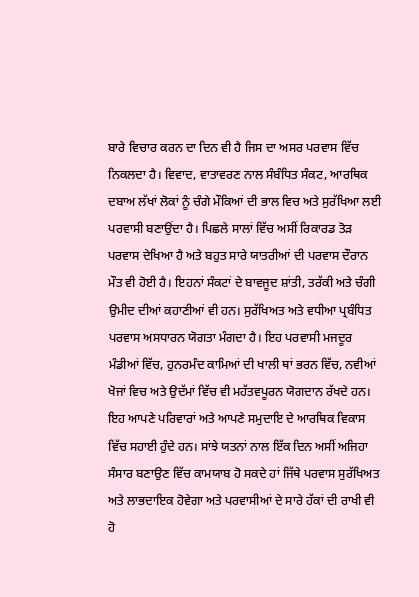ਬਾਰੇ ਵਿਚਾਰ ਕਰਨ ਦਾ ਦਿਨ ਵੀ ਹੈ ਜਿਸ ਦਾ ਅਸਰ ਪਰਵਾਸ ਵਿੱਚ ਨਿਕਲਦਾ ਹੈ। ਵਿਵਾਦ, ਵਾਤਾਵਰਣ ਨਾਲ ਸੰਬੰਧਿਤ ਸੰਕਟ, ਆਰਥਿਕ ਦਬਾਅ ਲੱਖਾਂ ਲੋਕਾਂ ਨੂੰ ਚੰਗੇ ਮੌਕਿਆਂ ਦੀ ਭਾਲ ਵਿਚ ਅਤੇ ਸੁਰੱਖਿਆ ਲਈ ਪਰਵਾਸੀ ਬਣਾਉਂਦਾ ਹੈ। ਪਿਛਲੇ ਸਾਲਾਂ ਵਿੱਚ ਅਸੀਂ ਰਿਕਾਰਡ ਤੋੜ ਪਰਵਾਸ ਦੇਖਿਆ ਹੈ ਅਤੇ ਬਹੁਤ ਸਾਰੇ ਯਾਤਰੀਆਂ ਦੀ ਪਰਵਾਸ ਦੌਰਾਨ ਮੌਤ ਵੀ ਹੋਈ ਹੈ। ਇਹਨਾਂ ਸੰਕਟਾਂ ਦੇ ਬਾਵਜੂਦ ਸ਼ਾਂਤੀ, ਤਰੱਕੀ ਅਤੇ ਚੰਗੀ ਉਮੀਦ ਦੀਆਂ ਕਹਾਣੀਆਂ ਵੀ ਹਨ। ਸੁਰੱਖਿਅਤ ਅਤੇ ਵਧੀਆ ਪ੍ਰਬੰਧਿਤ ਪਰਵਾਸ ਅਸਧਾਰਨ ਯੋਗਤਾ ਮੰਗਦਾ ਹੈ। ਇਹ ਪਰਵਾਸੀ ਮਜਦੂਰ ਮੰਡੀਆਂ ਵਿੱਚ, ਹੁਨਰਮੰਦ ਕਾਮਿਆਂ ਦੀ ਖਾਲੀ ਥਾਂ ਭਰਨ ਵਿੱਚ, ਨਵੀਆਂ ਖੋਜਾਂ ਵਿਚ ਅਤੇ ਉਦੱਮਾਂ ਵਿੱਚ ਵੀ ਮਹੱਤਵਪੂਰਨ ਯੋਗਦਾਨ ਰੱਖਦੇ ਹਨ। ਇਹ ਆਪਣੇ ਪਰਿਵਾਰਾਂ ਅਤੇ ਆਪਣੇ ਸਮੁਦਾਇ ਦੇ ਆਰਥਿਕ ਵਿਕਾਸ ਵਿੱਚ ਸਹਾਈ ਹੁੰਦੇ ਹਨ। ਸਾਂਝੇ ਯਤਨਾਂ ਨਾਲ ਇੱਕ ਦਿਨ ਅਸੀਂ ਅਜਿਹਾ ਸੰਸਾਰ ਬਣਾਉਣ ਵਿੱਚ ਕਾਮਯਾਬ ਹੋ ਸਕਦੇ ਹਾਂ ਜਿੱਥੇ ਪਰਵਾਸ ਸੁਰੱਖਿਅਤ ਅਤੇ ਲਾਭਦਾਇਕ ਹੋਵੇਗਾ ਅਤੇ ਪਰਵਾਸੀਆਂ ਦੇ ਸਾਰੇ ਹੱਕਾਂ ਦੀ ਰਾਖੀ ਵੀ ਹੋ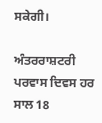ਸਕੇਗੀ।

ਅੰਤਰਰਾਸ਼ਟਰੀ ਪਰਵਾਸ ਦਿਵਸ ਹਰ ਸਾਲ 18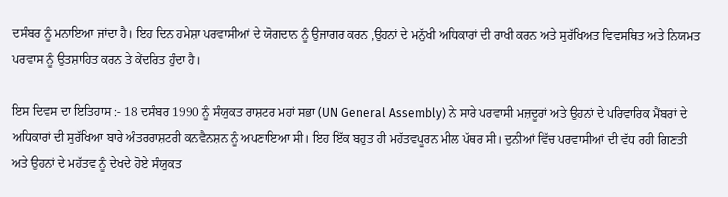ਦਸੰਬਰ ਨੂੰ ਮਨਾਇਆ ਜਾਂਦਾ ਹੈ। ਇਹ ਦਿਨ ਹਮੇਸ਼ਾ ਪਰਵਾਸੀਆਂ ਦੇ ਯੋਗਦਾਨ ਨੂੰ ਉਜਾਗਰ ਕਰਨ ,ਉਹਨਾਂ ਦੇ ਮਨੁੱਖੀ ਅਧਿਕਾਰਾਂ ਦੀ ਰਾਖੀ ਕਰਨ ਅਤੇ ਸੁਰੱਖਿਅਤ ਵਿਵਸਥਿਤ ਅਤੇ ਨਿਯਮਤ ਪਰਵਾਸ ਨੂੰ ਉਤਸ਼ਾਹਿਤ ਕਰਨ ਤੇ ਕੇਂਦਰਿਤ ਹੁੰਦਾ ਹੈ।

ਇਸ ਦਿਵਸ ਦਾ ਇਤਿਹਾਸ :- 18 ਦਸੰਬਰ 1990 ਨੂੰ ਸੰਯੁਕਤ ਰਾਸ਼ਟਰ ਮਹਾਂ ਸਭਾ (UN General Assembly) ਨੇ ਸਾਰੇ ਪਰਵਾਸੀ ਮਜ਼ਦੂਰਾਂ ਅਤੇ ਉਹਨਾਂ ਦੇ ਪਰਿਵਾਰਿਕ ਮੈਂਬਰਾਂ ਦੇ ਅਧਿਕਾਰਾਂ ਦੀ ਸੁਰੱਖਿਆ ਬਾਰੇ ਅੰਤਰਰਾਸ਼ਟਰੀ ਕਨਵੈਨਸ਼ਨ ਨੂੰ ਅਪਣਾਇਆ ਸੀ। ਇਹ ਇੱਕ ਬਹੁਤ ਹੀ ਮਹੱਤਵਪੂਰਨ ਮੀਲ ਪੱਥਰ ਸੀ। ਦੁਨੀਆਂ ਵਿੱਚ ਪਰਵਾਸੀਆਂ ਦੀ ਵੱਧ ਰਹੀ ਗਿਣਤੀ ਅਤੇ ਉਹਨਾਂ ਦੇ ਮਹੱਤਵ ਨੂੰ ਦੇਖਦੇ ਹੋਏ ਸੰਯੁਕਤ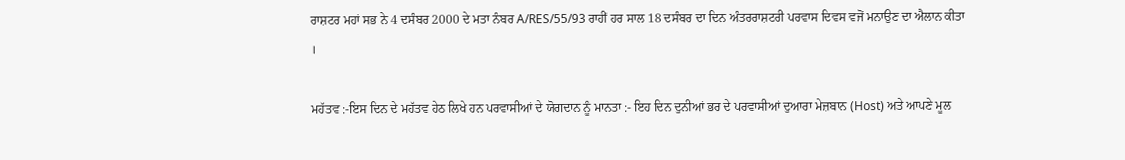ਰਾਸ਼ਟਰ ਮਹਾਂ ਸਭ ਨੇ 4 ਦਸੰਬਰ 2000 ਦੇ ਮਤਾ ਨੰਬਰ A/RES/55/93 ਰਾਹੀਂ ਹਰ ਸਾਲ 18 ਦਸੰਬਰ ਦਾ ਦਿਨ ਅੰਤਰਰਾਸ਼ਟਰੀ ਪਰਵਾਸ ਦਿਵਸ ਵਜੋਂ ਮਨਾਉਣ ਦਾ ਐਲਾਨ ਕੀਤਾ ।

ਮਹੱਤਵ :-ਇਸ ਦਿਨ ਦੇ ਮਹੱਤਵ ਹੇਠ ਲਿਖੇ ਹਨ ਪਰਵਾਸੀਆਂ ਦੇ ਯੋਗਦਾਨ ਨੂੰ ਮਾਨਤਾ :- ਇਹ ਦਿਨ ਦੁਨੀਆਂ ਭਰ ਦੇ ਪਰਵਾਸੀਆਂ ਦੁਆਰਾ ਮੇਜ਼ਬਾਨ (Host) ਅਤੇ ਆਪਣੇ ਮੂਲ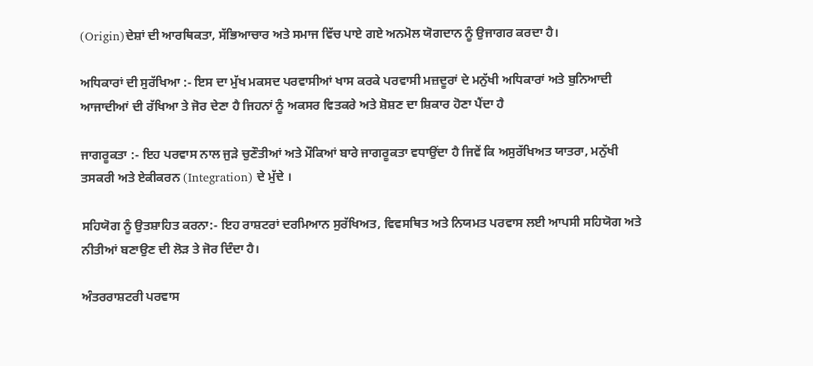(Origin)ਦੇਸ਼ਾਂ ਦੀ ਆਰਥਿਕਤਾ, ਸੱਭਿਆਚਾਰ ਅਤੇ ਸਮਾਜ ਵਿੱਚ ਪਾਏ ਗਏ ਅਨਮੋਲ ਯੋਗਦਾਨ ਨੂੰ ਉਜਾਗਰ ਕਰਦਾ ਹੈ।

ਅਧਿਕਾਰਾਂ ਦੀ ਸੁਰੱਖਿਆ :- ਇਸ ਦਾ ਮੁੱਖ ਮਕਸਦ ਪਰਵਾਸੀਆਂ ਖਾਸ ਕਰਕੇ ਪਰਵਾਸੀ ਮਜ਼ਦੂਰਾਂ ਦੇ ਮਨੁੱਖੀ ਅਧਿਕਾਰਾਂ ਅਤੇ ਬੁਨਿਆਦੀ ਆਜਾਦੀਆਂ ਦੀ ਰੱਖਿਆ ਤੇ ਜੋਰ ਦੇਣਾ ਹੈ ਜਿਹਨਾਂ ਨੂੰ ਅਕਸਰ ਵਿਤਕਰੇ ਅਤੇ ਸ਼ੋਸ਼ਣ ਦਾ ਸ਼ਿਕਾਰ ਹੋਣਾ ਪੈਂਦਾ ਹੈ

ਜਾਗਰੂਕਤਾ :- ਇਹ ਪਰਵਾਸ ਨਾਲ ਜੁੜੇ ਚੁਣੌਤੀਆਂ ਅਤੇ ਮੌਕਿਆਂ ਬਾਰੇ ਜਾਗਰੂਕਤਾ ਵਧਾਉਂਦਾ ਹੈ ਜਿਵੇਂ ਕਿ ਅਸੁਰੱਖਿਅਤ ਯਾਤਰਾ, ਮਨੁੱਖੀ ਤਸਕਰੀ ਅਤੇ ਏਕੀਕਰਨ (Integration) ਦੇ ਮੁੱਦੇ ।

ਸਹਿਯੋਗ ਨੂੰ ਉਤਸ਼ਾਹਿਤ ਕਰਨਾ:- ਇਹ ਰਾਸ਼ਟਰਾਂ ਦਰਮਿਆਨ ਸੁਰੱਖਿਅਤ, ਵਿਵਸਥਿਤ ਅਤੇ ਨਿਯਮਤ ਪਰਵਾਸ ਲਈ ਆਪਸੀ ਸਹਿਯੋਗ ਅਤੇ ਨੀਤੀਆਂ ਬਣਾਉਣ ਦੀ ਲੋੜ ਤੇ ਜੋਰ ਦਿੰਦਾ ਹੈ।

ਅੰਤਰਰਾਸ਼ਟਰੀ ਪਰਵਾਸ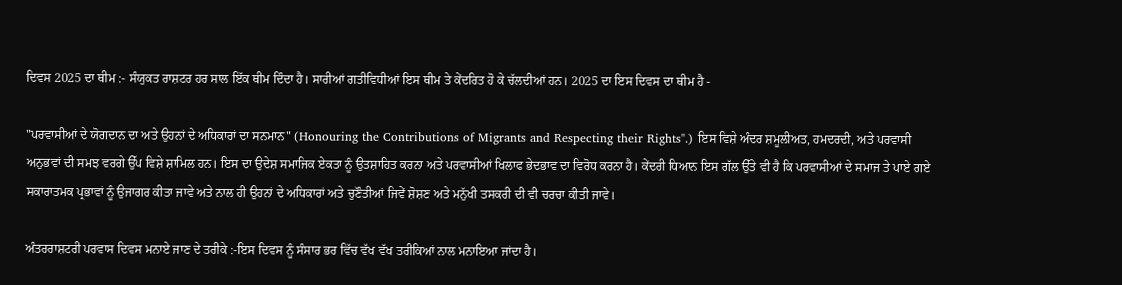ਦਿਵਸ 2025 ਦਾ ਥੀਮ :- ਸੰਯੁਕਤ ਰਾਸ਼ਟਰ ਹਰ ਸਾਲ ਇੱਕ ਥੀਮ ਦਿੰਦਾ ਹੈ। ਸਾਰੀਆਂ ਗਤੀਵਿਧੀਆਂ ਇਸ ਥੀਮ ਤੇ ਕੇਂਦਰਿਤ ਹੋ ਕੇ ਚੱਲਦੀਆਂ ਹਨ। 2025 ਦਾ ਇਸ ਦਿਵਸ ਦਾ ਥੀਮ ਹੈ -

"ਪਰਵਾਸੀਆਂ ਦੇ ਯੋਗਦਾਨ ਦਾ ਅਤੇ ਉਹਨਾਂ ਦੇ ਅਧਿਕਾਰਾਂ ਦਾ ਸਨਮਾਨ" (Honouring the Contributions of Migrants and Respecting their Rights".) ਇਸ ਵਿਸ਼ੇ ਅੰਦਰ ਸ਼ਮੂਲੀਅਤ, ਹਮਦਰਦੀ, ਅਤੇ ਪਰਵਾਸੀ ਅਨੁਭਵਾਂ ਦੀ ਸਮਝ ਵਰਗੇ ਉੱਪ ਵਿਸ਼ੇ ਸ਼ਾਮਿਲ ਹਨ। ਇਸ ਦਾ ਉਦੇਸ਼ ਸਮਾਜਿਕ ਏਕਤਾ ਨੂੰ ਉਤਸ਼ਾਹਿਤ ਕਰਨਾ ਅਤੇ ਪਰਵਾਸੀਆਂ ਖਿਲਾਫ ਭੇਦਭਾਵ ਦਾ ਵਿਰੋਧ ਕਰਨਾ ਹੈ। ਕੇਂਦਰੀ ਧਿਆਨ ਇਸ ਗੱਲ ਉੱਤੇ ਵੀ ਹੈ ਕਿ ਪਰਵਾਸੀਆਂ ਦੇ ਸਮਾਜ ਤੇ ਪਾਏ ਗਏ ਸਕਾਰਾਤਮਕ ਪ੍ਰਭਾਵਾਂ ਨੂੰ ਉਜਾਗਰ ਕੀਤਾ ਜਾਵੇ ਅਤੇ ਨਾਲ ਹੀ ਉਹਨਾਂ ਦੇ ਅਧਿਕਾਰਾਂ ਅਤੇ ਚੁਣੌਤੀਆਂ ਜਿਵੇਂ ਸ਼ੋਸ਼ਣ ਅਤੇ ਮਨੁੱਖੀ ਤਸਕਰੀ ਦੀ ਵੀ ਚਰਚਾ ਕੀਤੀ ਜਾਵੇ।

ਅੰਤਰਰਾਸ਼ਟਰੀ ਪਰਵਾਸ ਦਿਵਸ ਮਨਾਏ ਜਾਣ ਦੇ ਤਰੀਕੇ :-ਇਸ ਦਿਵਸ ਨੂੰ ਸੰਸਾਰ ਭਰ ਵਿੱਚ ਵੱਖ ਵੱਖ ਤਰੀਕਿਆਂ ਨਾਲ ਮਨਾਇਆ ਜਾਂਦਾ ਹੈ।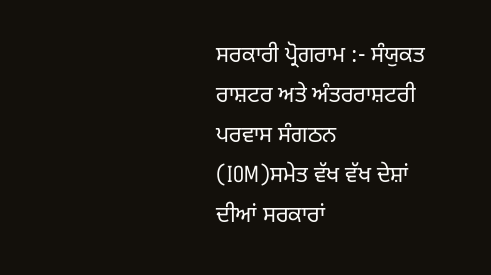ਸਰਕਾਰੀ ਪ੍ਰੋਗਰਾਮ :- ਸੰਯੁਕਤ ਰਾਸ਼ਟਰ ਅਤੇ ਅੰਤਰਰਾਸ਼ਟਰੀ ਪਰਵਾਸ ਸੰਗਠਨ (IOM)ਸਮੇਤ ਵੱਖ ਵੱਖ ਦੇਸ਼ਾਂ ਦੀਆਂ ਸਰਕਾਰਾਂ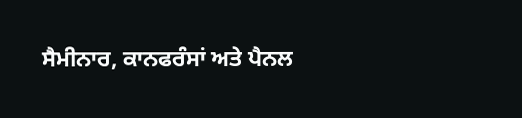ਸੈਮੀਨਾਰ, ਕਾਨਫਰੰਸਾਂ ਅਤੇ ਪੈਨਲ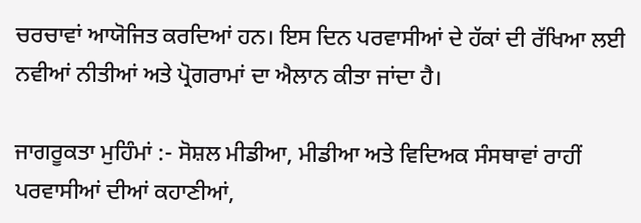ਚਰਚਾਵਾਂ ਆਯੋਜਿਤ ਕਰਦਿਆਂ ਹਨ। ਇਸ ਦਿਨ ਪਰਵਾਸੀਆਂ ਦੇ ਹੱਕਾਂ ਦੀ ਰੱਖਿਆ ਲਈ ਨਵੀਆਂ ਨੀਤੀਆਂ ਅਤੇ ਪ੍ਰੋਗਰਾਮਾਂ ਦਾ ਐਲਾਨ ਕੀਤਾ ਜਾਂਦਾ ਹੈ।

ਜਾਗਰੂਕਤਾ ਮੁਹਿੰਮਾਂ :- ਸੋਸ਼ਲ ਮੀਡੀਆ, ਮੀਡੀਆ ਅਤੇ ਵਿਦਿਅਕ ਸੰਸਥਾਵਾਂ ਰਾਹੀਂ ਪਰਵਾਸੀਆਂ ਦੀਆਂ ਕਹਾਣੀਆਂ,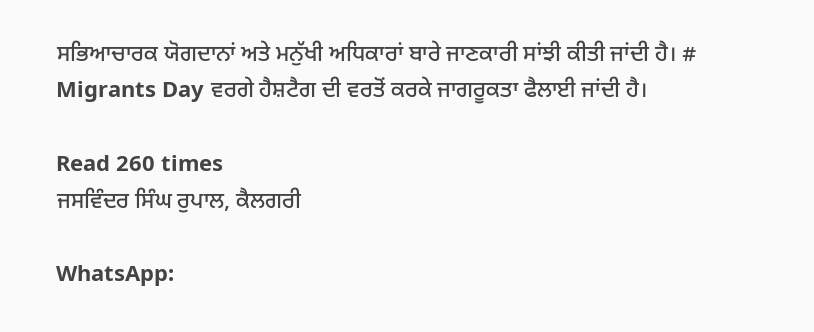ਸਭਿਆਚਾਰਕ ਯੋਗਦਾਨਾਂ ਅਤੇ ਮਨੁੱਖੀ ਅਧਿਕਾਰਾਂ ਬਾਰੇ ਜਾਣਕਾਰੀ ਸਾਂਝੀ ਕੀਤੀ ਜਾਂਦੀ ਹੈ। # Migrants Day ਵਰਗੇ ਹੈਸ਼ਟੈਗ ਦੀ ਵਰਤੋਂ ਕਰਕੇ ਜਾਗਰੂਕਤਾ ਫੈਲਾਈ ਜਾਂਦੀ ਹੈ।

Read 260 times
ਜਸਵਿੰਦਰ ਸਿੰਘ ਰੁਪਾਲ, ਕੈਲਗਰੀ

WhatsApp: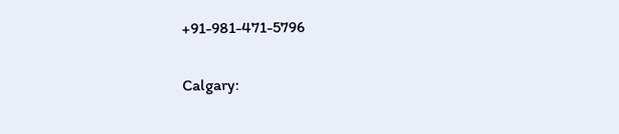+91-981-471-5796

Calgary: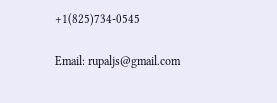+1(825)734-0545

Email: rupaljs@gmail.com